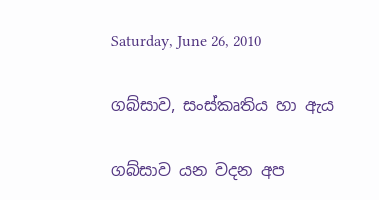Saturday, June 26, 2010

ගබ්සාව, සංස්කෘතිය හා ඇය

ගබ්සාව යන වදන අප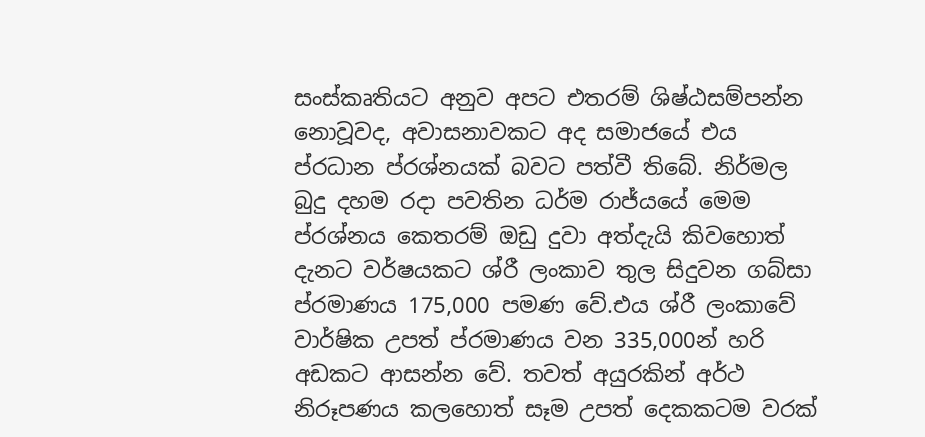සංස්කෘතියට අනුව අපට එතරම් ශිෂ්ඨසම්පන්න නොවූවද, අවාසනාවකට අද සමාජයේ එය ප්රධාන ප්රශ්නයක් බවට පත්වී තිබේ. නිර්මල බුදු දහම රදා පවතින ධර්ම රාජ්යයේ මෙම ප්රශ්නය කෙතරම් ඔඩු දුවා අත්දැයි කිවහොත් දැනට වර්ෂයකට ශ්රී ලංකාව තුල සිදුවන ගබ්සා ප්රමාණය 175,000 පමණ වේ.එය ශ්රී ලංකාවේ වාර්ෂික උපත් ප්රමාණය වන 335,000න් හරි අඩකට ආසන්න වේ. තවත් අයුරකින් අර්ථ නිරූපණය කලහොත් සෑම උපත් දෙකකටම වරක්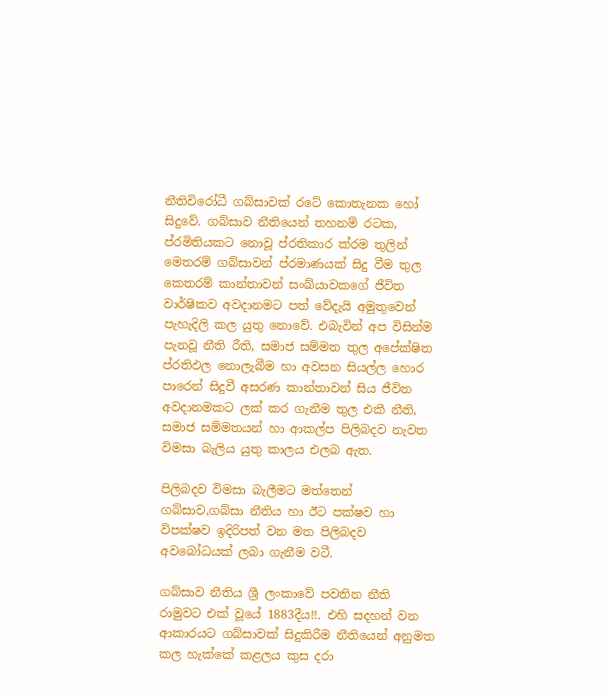නීතිවිරෝධී ගබ්සාවක් රටේ කොතැනක හෝ සිදුවේ. ගබ්සාව නීතියෙන් තහනම් රටක, ප්රමිතියකට නොවූ ප්රතිකාර ක්රම තුලින් මෙතරම් ගබ්සාවන් ප්රමාණයක් සිදු වීම තුල කෙතරම් කාන්තාවන් සංඛ්යාවකගේ ජීවිත වාර්ෂිකව අවදානමට පත් වේදැයි අමුතුවෙන් පැහැදිලි කල යුතු නොවේ. එබැවින් අප විසින්ම පැනවූ නීති රීති, සමාජ සම්මත තුල අපේක්ෂිත ප්රතිඵල නොලැබීම හා අවසන සියල්ල හොර පාරෙන් සිදුවී අසරණ කාන්තාවන් සිය ජීවිත අවදානමකට ලක් කර ගැනීම තුල එකී නීති, සමාජ සම්මතයන් හා ආකල්ප පිලිබදව නැවත විමසා බැලිය යුතු කාලය එලබ ඇත.

පිලිබදව විමසා බැලීමට මත්තෙන් ගබ්සාව,ගබ්සා නීතිය හා ඊට පක්ෂව හා විපක්ෂව ඉදිරිපත් වන මත පිලිබදව අවබෝධයක් ලබා ගැනීම වටී.

ගබ්සාව නීතිය ශ්‍රී ලංකාවේ පවතින නීති රාමුවට එක් වූයේ 1883දීය!!. එහි සදහන් වන ආකාරයට ගබ්සාවක් සිදුකිරීම නීතියෙන් අනුමත කල හැක්කේ කළලය කුස දරා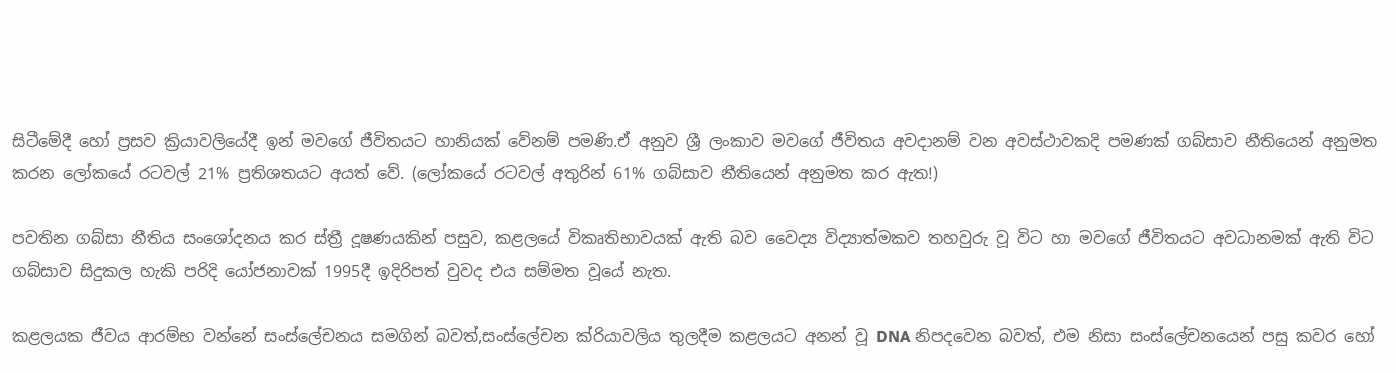සිටීමේදී හෝ ප්‍රසව ක්‍රියාවලියේදී ඉන් මවගේ ජීවිතයට හානියක් වේනම් පමණි.ඒ අනුව ශ්‍රී ලංකාව මවගේ ජීවිතය අවදානම් වන අවස්ථාවකදි පමණක් ගබ්සාව නීතියෙන් අනුමත කරන ලෝකයේ රටවල් 21% ප්‍රතිශතයට අයත් වේ. (ලෝකයේ රටවල් අතුරින් 61% ගබ්සාව නීතියෙන් අනුමත කර ඇත!)

පවතින ගබ්සා නීතිය සංශෝදනය කර ස්ත්‍රී දූෂණයකින් පසුව, කළලයේ විකෘතිභාවයක් ඇති බව වෛද්‍ය විද්‍යාත්මකව තහවුරු වූ විට හා මවගේ ජීවිතයට අවධානමක් ඇති විට ගබ්සාව සිදුකල හැකි පරිදි යෝජනාවක් 1995දී ඉදිරිපත් වුවද එය සම්මත වූයේ නැත.

කළලයක ජීවය ආරම්භ වන්නේ සංස්ලේචනය සමගින් බවත්,සංස්ලේචන ක්රියාවලිය තුලදීම කළලයට අනන් වූ DNA නිපදවෙන බවත්, එම නිසා සංස්ලේචනයෙන් පසු කවර හෝ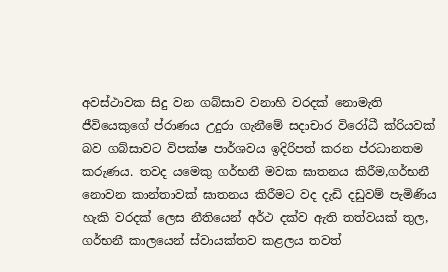අවස්ථාවක සිදු වන ගබ්සාව වනාහි වරදක් නොමැති ජීවියෙකුගේ ප්රාණය උදුරා ගැනීමේ සදාචාර විරෝධී ක්රියවක් බව ගබ්සාවට විපක්ෂ පාර්ශවය ඉදිරිපත් කරන ප්රධානතම කරුණය. තවද යමෙකු ගර්භනී මවක ඝාතනය කිරීම,ගර්භනී නොවන කාන්තාවක් ඝාතනය කිරීමට වද දැඩි දඩුවම් පැමිණිය හැකි වරදක් ලෙස නීතියෙන් අර්ථ දක්ව ඇති තත්වයක් තුල, ගර්භනී කාලයෙන් ස්වායක්තව කළලය තවත්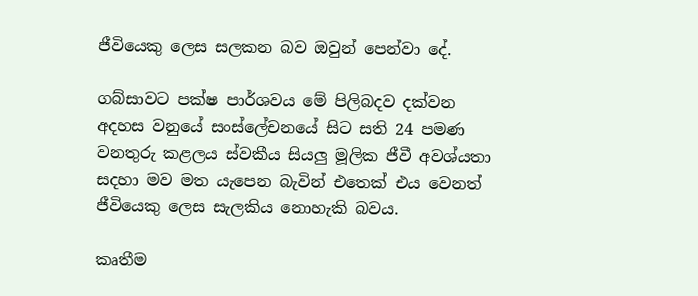ජීවියෙකු ලෙස සලකන බව ඔවුන් පෙන්වා දේ.

ගබ්සාවට පක්ෂ පාර්ශවය මේ පිලිබදව දක්වන අදහස වනුයේ සංස්ලේචනයේ සිට සති 24 පමණ වනතුරු කළලය ස්වකීය සියලු මූලික ජීවී අවශ්යතා සදහා මව මත යැපෙන බැවින් එතෙක් එය වෙනත් ජීවියෙකු ලෙස සැලකිය නොහැකි බවය.

කෘතීම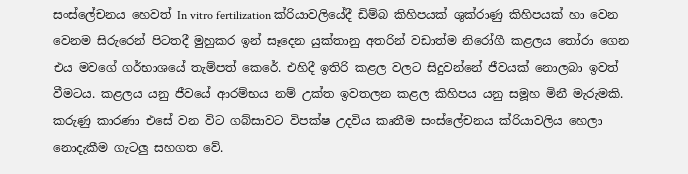සංස්ලේචනය හෙවත් In vitro fertilization ක්රියාවලියේදී ඩිම්බ කිහිපයක් ශුක්රාණු කිහිපයක් හා වෙන වෙනම සිරුරෙන් පිටතදී මුහුකර ඉන් සෑදෙන යුක්තානු අතරින් වඩාත්ම නිරෝගී කළලය තෝරා ගෙන එය මවගේ ගර්භාශයේ තැම්පත් කෙරේ. එහිදී ඉතිරි කළල වලට සිදුවන්නේ ජීවයක් නොලබා ඉවත් වීමටය. කළලය යනු ජීවයේ ආරම්භය නම් උක්ත ඉවතලන කළල කිහිපය යනු සමූහ මිනී මැරුමකි. කරුණු කාරණා එසේ වන විට ගබ්සාවට විපක්ෂ උදවිය කෘතීම සංස්ලේචනය ක්රියාවලිය හෙලා නොදැකීම ගැටලු සහගත වේ.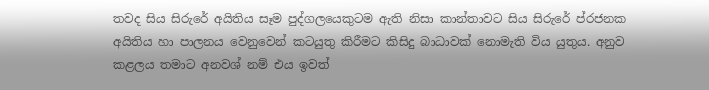තවද සිය සිරුරේ අයිතිය සෑම පුද්ගලයෙකුටම ඇති නිසා කාන්තාවට සිය සිරුරේ ප්රජනක අයිතිය හා පාලනය වෙනුවෙන් කටයුතු කිරීමට කිසිදු බාධාවක් නොමැති විය යුතුය. අනුව කළලය තමාට අනවශ් නම් එය ඉවත්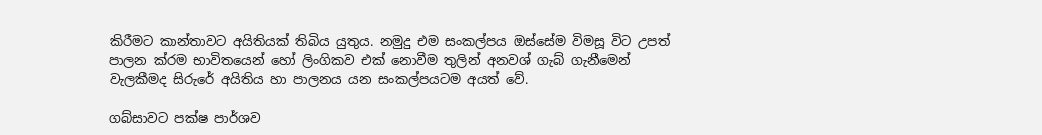කිරීමට කාන්තාවට අයිතියක් තිබිය යුතුය. නමුදු එම සංකල්පය ඔස්සේම විමසූ විට උපත් පාලන ක්රම භාවිතයෙන් හෝ ලිංගිකව එක් නොවීම තුලින් අනවශ් ගැබ් ගැනීමෙන් වැලකීමද සිරුරේ අයිතිය හා පාලනය යන සංකල්පයටම අයත් වේ.

ගබ්සාවට පක්ෂ පාර්ශව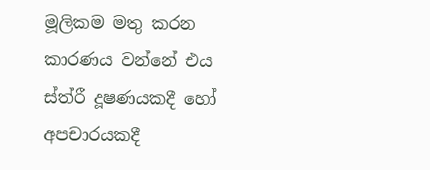මූලිකම මතු කරන කාරණය වන්නේ එය ස්ත්රී දූෂණයකදී හෝ අපචාරයකදී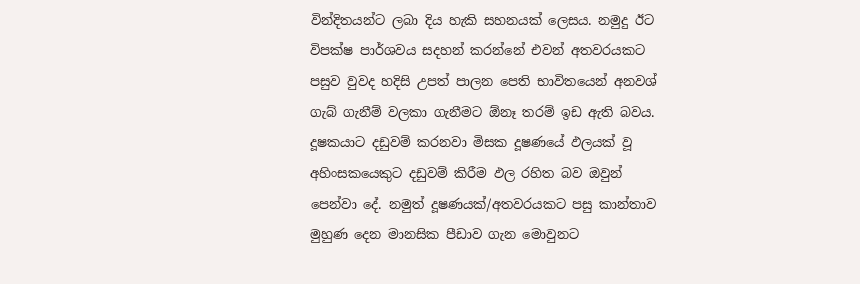වින්දිතයන්ට ලබා දිය හැකි සහනයක් ලෙසය. නමුදු ඊට විපක්ෂ පාර්ශවය සදහන් කරන්නේ එවන් අතවරයකට පසුව වුවද හදිසි උපත් පාලන පෙති භාවිතයෙන් අනවශ් ගැබ් ගැනීම් වලකා ගැනීමට ඕනෑ තරම් ඉඩ ඇති බවය. දූෂකයාට දඩුවම් කරනවා මිසක දූෂණයේ ඵලයක් වූ අහිංසකයෙකුට දඩුවම් කිරීම ඵල රහිත බව ඔවුන් පෙන්වා දේ. නමුත් දූෂණයක්/අතවරයකට පසු කාන්තාව මුහුණ දෙන මානසික පීඩාව ගැන මොවුනට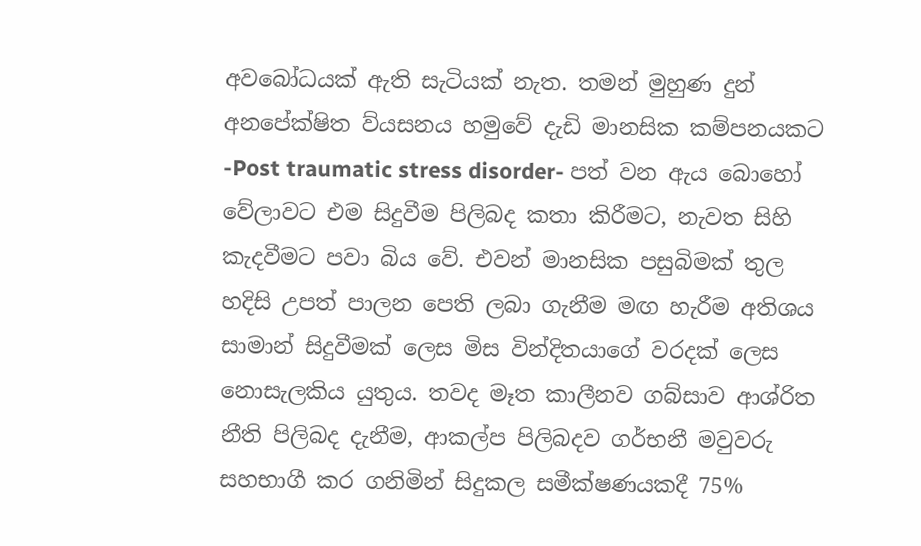අවබෝධයක් ඇති සැටියක් නැත. තමන් මුහුණ දුන් අනපේක්ෂිත ව්යසනය හමුවේ දැඩි මානසික කම්පනයකට -Post traumatic stress disorder- පත් වන ඇය බොහෝ වේලාවට එම සිදුවීම පිලිබද කතා කිරීමට, නැවත සිහි කැදවීමට පවා බිය වේ. එවන් මානසික පසුබිමක් තුල හදිසි උපත් පාලන පෙති ලබා ගැනීම මඟ හැරීම අතිශය සාමාන් සිදුවීමක් ලෙස මිස වින්දිතයාගේ වරදක් ලෙස නොසැලකිය යුතුය. තවද මෑත කාලීනව ගබ්සාව ආශ්රිත නීති පිලිබද දැනීම, ආකල්ප පිලිබදව ගර්භනී මවුවරු සහභාගී කර ගනිමින් සිදුකල සමීක්ෂණයකදී 75%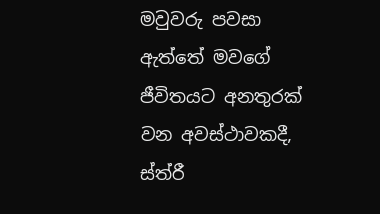මවුවරු පවසා ඇත්තේ මවගේ ජීවිතයට අනතුරක් වන අවස්ථාවකදී, ස්ත්රී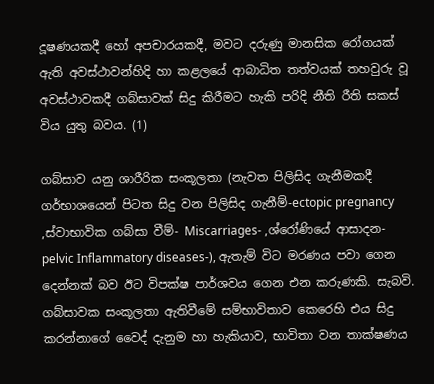දූෂණයකදී හෝ අපචාරයකදී, මවට දරුණු මානසික රෝගයක් ඇති අවස්ථාවන්හිදි හා කළලයේ ආබාධිත තත්වයක් තහවුරු වූ අවස්ථාවකදී ගබ්සාවක් සිදු කිරීමට හැකි පරිදි නීති රීති සකස් විය යුතු බවය. (1)

ගබ්සාව යනු ශාරීරික සංකූලතා (නැවත පිලිසිද ගැනීමකදී ගර්භාශයෙන් පිටත සිදු වන පිලිසිද ගැනීම්-ectopic pregnancy ,ස්වාභාවික ගබ්සා වීම්- Miscarriages- ,ශ්රෝණියේ ආසාදන-pelvic Inflammatory diseases-), ඇතැම් විට මරණය පවා ගෙන දෙන්නක් බව ඊට විපක්ෂ පාර්ශවය ගෙන එන කරුණකි. සැබවි. ගබ්සාවක සංකූලතා ඇතිවීමේ සම්භාවිතාව කෙරෙහි එය සිදු කරන්නාගේ වෛද් දැනුම හා හැකියාව, භාවිතා වන තාක්ෂණය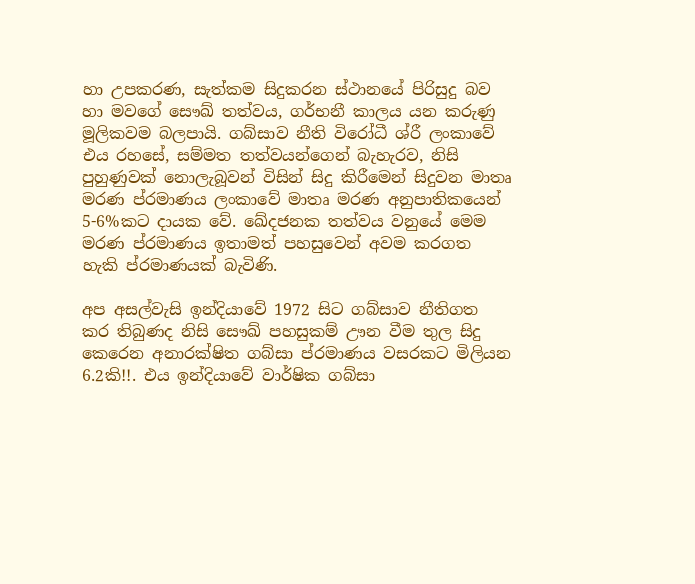හා උපකරණ, සැත්කම සිදුකරන ස්ථානයේ පිරිසුදු බව හා මවගේ සෞඛ් තත්වය, ගර්භනී කාලය යන කරුණු මූලිකවම බලපායි. ගබ්සාව නීති විරෝධී ශ්රී ලංකාවේ එය රහසේ, සම්මත තත්වයන්ගෙන් බැහැරව, නිසි පුහුණුවක් නොලැබූවන් විසින් සිදු කිරීමෙන් සිදුවන මාතෘ මරණ ප්රමාණය ලංකාවේ මාතෘ මරණ අනුපාතිකයෙන් 5-6%කට දායක වේ. ඛේදජනක තත්වය වනුයේ මෙම මරණ ප්රමාණය ඉතාමත් පහසුවෙන් අවම කරගත හැකි ප්රමාණයක් බැවිණි.

අප අසල්වැසි ඉන්දියාවේ 1972 සිට ගබ්සාව නීතිගත කර තිබුණද නිසි සෞඛ් පහසුකම් ඌන වීම තුල සිදු කෙරෙන අනාරක්ෂිත ගබ්සා ප්රමාණය වසරකට මිලියන 6.2කි!!. එය ඉන්දියාවේ වාර්ෂික ගබ්සා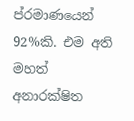ප්රමාණයෙන් 92%කි. එම අති මහත් අනාරක්ෂිත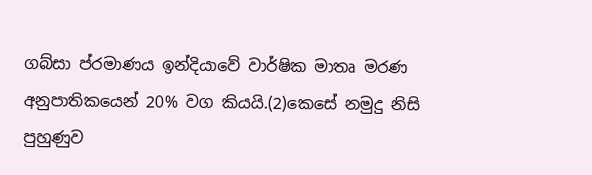ගබ්සා ප්රමාණය ඉන්දියාවේ වාර්ෂික මාතෘ මරණ අනුපාතිකයෙන් 20% වග කියයි.(2)කෙසේ නමුදු නිසි පුහුණුව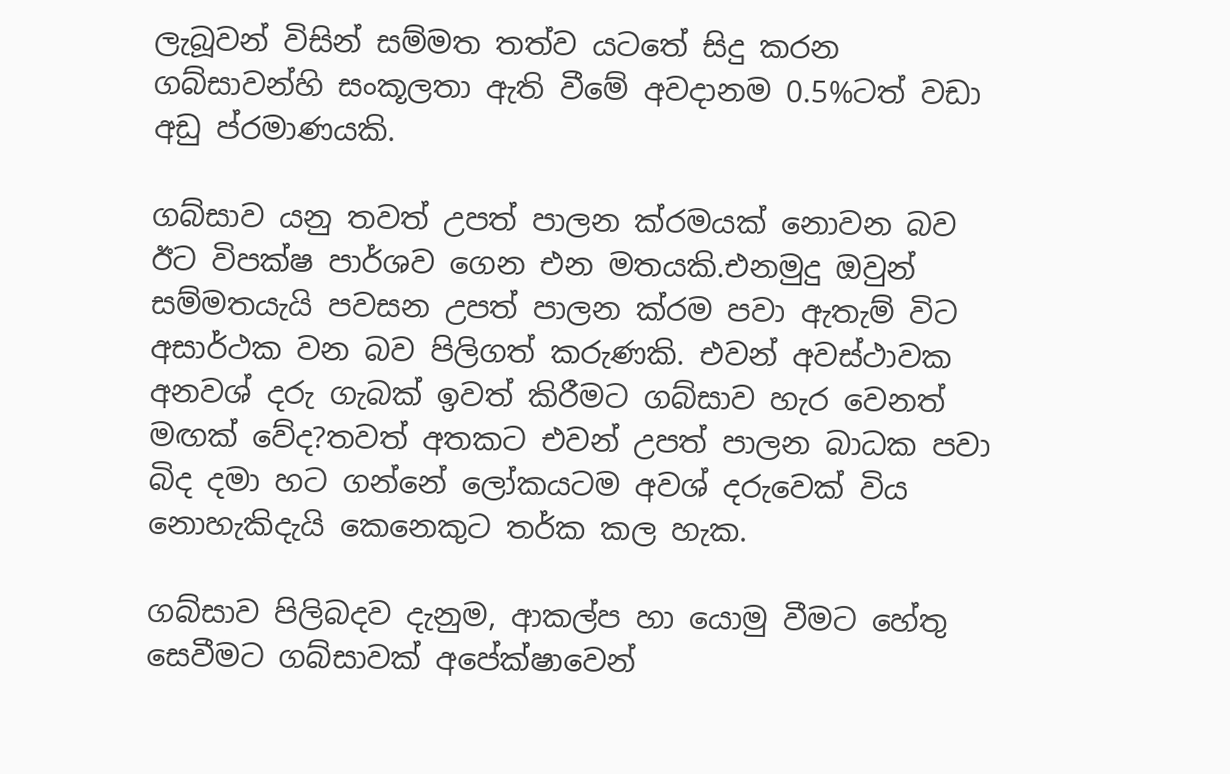ලැබූවන් විසින් සම්මත තත්ව යටතේ සිදු කරන ගබ්සාවන්හි සංකූලතා ඇති වීමේ අවදානම 0.5%ටත් වඩා අඩු ප්රමාණයකි.

ගබ්සාව යනු තවත් උපත් පාලන ක්රමයක් නොවන බව ඊට විපක්ෂ පාර්ශව ගෙන එන මතයකි.එනමුදු ඔවුන් සම්මතයැයි පවසන උපත් පාලන ක්රම පවා ඇතැම් විට අසාර්ථක වන බව පිලිගත් කරුණකි. එවන් අවස්ථාවක අනවශ් දරු ගැබක් ඉවත් කිරීමට ගබ්සාව හැර වෙනත් මඟක් වේද?තවත් අතකට එවන් උපත් පාලන බාධක පවා බිද දමා හට ගන්නේ ලෝකයටම අවශ් දරුවෙක් විය නොහැකිදැයි කෙනෙකුට තර්ක කල හැක.

ගබ්සාව පිලිබදව දැනුම, ආකල්ප හා යොමු වීමට හේතු සෙවීමට ගබ්සාවක් අපේක්ෂාවෙන්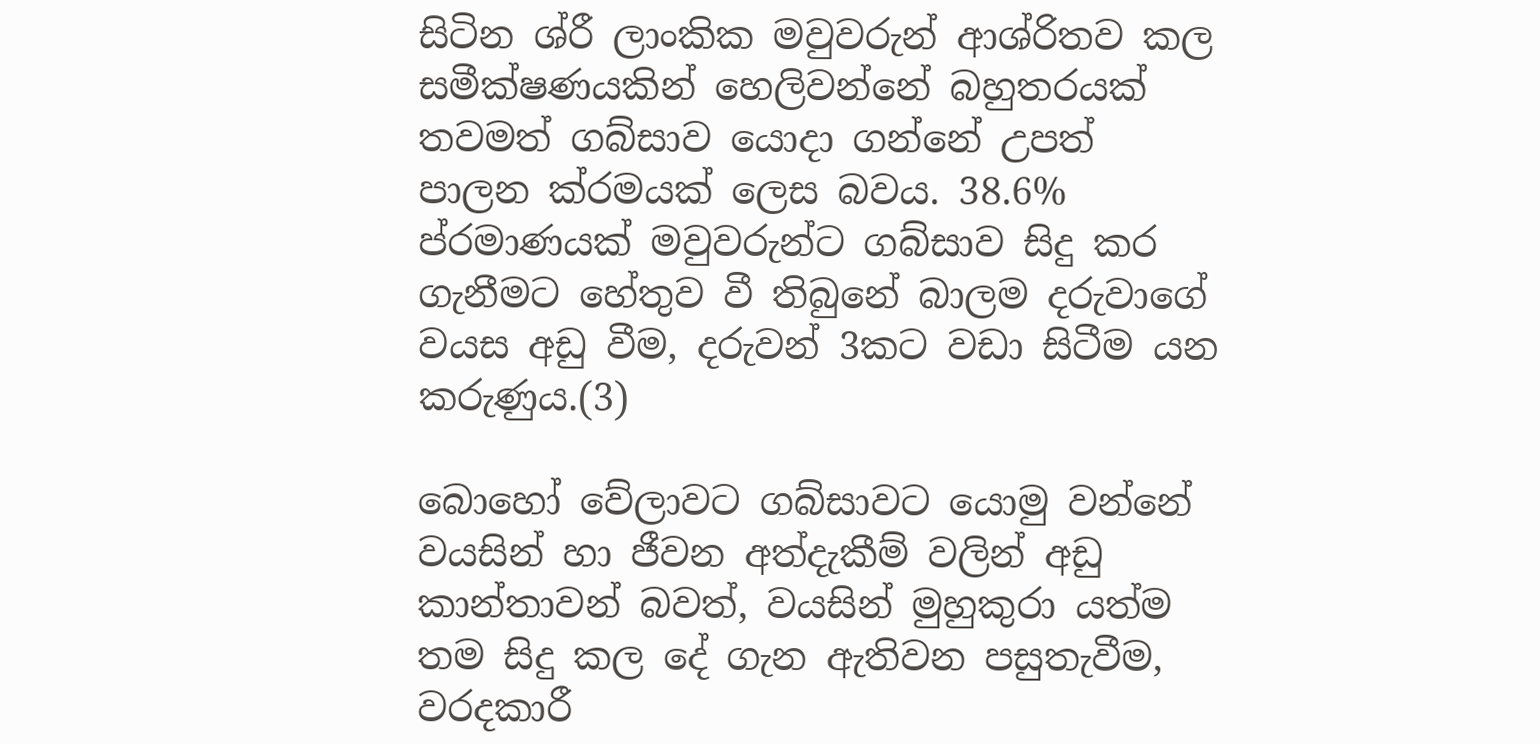සිටින ශ්රී ලාංකික මවුවරුන් ආශ්රිතව කල සමීක්ෂණයකින් හෙලිවන්නේ බහුතරයක් තවමත් ගබ්සාව යොදා ගන්නේ උපත් පාලන ක්රමයක් ලෙස බවය. 38.6% ප්රමාණයක් මවුවරුන්ට ගබ්සාව සිදු කර ගැනීමට හේතුව වී තිබුනේ බාලම දරුවාගේ වයස අඩු වීම, දරුවන් 3කට වඩා සිටීම යන කරුණුය.(3)

බොහෝ වේලාවට ගබ්සාවට යොමු වන්නේ වයසින් හා ජීවන අත්දැකීම් වලින් අඩු කාන්තාවන් බවත්, වයසින් මුහුකුරා යත්ම තම සිදු කල දේ ගැන ඇතිවන පසුතැවීම, වරදකාරී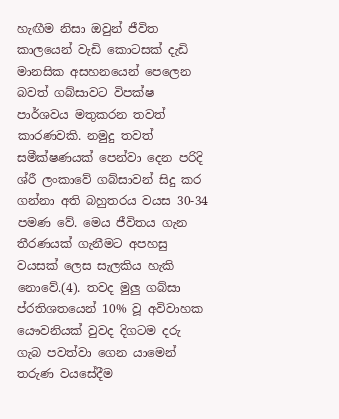හැඟීම නිසා ඔවුන් ජීවිත කාලයෙන් වැඩි කොටසක් දැඩි මානසික අසහනයෙන් පෙලෙන බවත් ගබ්සාවට විපක්ෂ පාර්ශවය මතුකරන තවත් කාරණවකි. නමුදු තවත් සමීක්ෂණයක් පෙන්වා දෙන පරිදි ශ්රී ලංකාවේ ගබ්සාවන් සිදු කර ගන්නා අති බහුතරය වයස 30-34 පමණ වේ. මෙය ජීවිතය ගැන තීරණයක් ගැනීමට අපහසු වයසක් ලෙස සැලකිය හැකි නොවේ.(4). තවද මුලු ගබ්සා ප්රතිශතයෙන් 10% වූ අවිවාහක යෞවනියක් වුවද දිගටම දරු ගැබ පවත්වා ගෙන යාමෙන් තරුණ වයසේදීම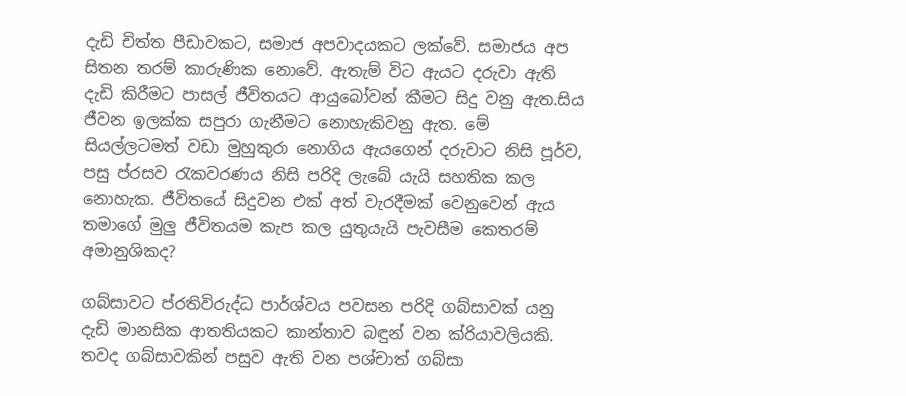දැඩි චිත්ත පීඩාවකට, සමාජ අපවාදයකට ලක්වේ. සමාජය අප සිතන තරම් කාරුණික නොවේ. ඇතැම් විට ඇයට දරුවා ඇති දැඩි කිරීමට පාසල් ජීවිතයට ආයුබෝවන් කීමට සිදු වනු ඇත.සිය ජීවන ඉලක්ක සපුරා ගැනීමට නොහැකිවනු ඇත. මේ සියල්ලටමත් වඩා මුහුකුරා නොගිය ඇයගෙන් දරුවාට නිසි පූර්ව, පසු ප්රසව රැකවරණය නිසි පරිදි ලැබේ යැයි සහතික කල නොහැක. ජීවිතයේ සිදුවන එක් අත් වැරදීමක් වෙනුවෙන් ඇය තමාගේ මුලු ජීවිතයම කැප කල යුතුයැයි පැවසීම කෙතරම් අමානුශිකද?

ගබ්සාවට ප්රතිවිරුද්ධ පාර්ශ්වය පවසන පරිදි ගබ්සාවක් යනු දැඩි මානසික ආතතියකට කාන්තාව බඳුන් වන ක්රියාවලියකි. තවද ගබ්සාවකින් පසුව ඇති වන පශ්චාත් ගබ්සා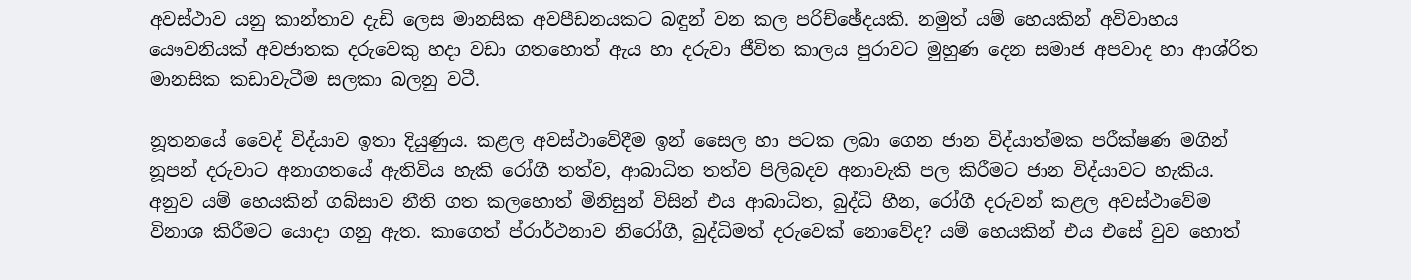අවස්ථාව යනු කාන්තාව දැඩි ලෙස මානසික අවපීඩනයකට බඳුන් වන කල පරිච්ඡේදයකි. නමුත් යම් හෙයකින් අවිවාහය යෞවනියක් අවජාතක දරුවෙකු හදා වඩා ගතහොත් ඇය හා දරුවා ජීවිත කාලය පුරාවට මුහුණ දෙන සමාජ අපවාද හා ආශ්රිත මානසික කඩාවැටීම සලකා බලනු වටී.

නූතනයේ වෛද් විද්යාව ඉතා දියුණුය. කළල අවස්ථාවේදීම ඉන් සෛල හා පටක ලබා ගෙන ජාන විද්යාත්මක පරීක්ෂණ මගින් නූපන් දරුවාට අනාගතයේ ඇතිවිය හැකි රෝගී තත්ව, ආබාධිත තත්ව පිලිබදව අනාවැකි පල කිරීමට ජාන විද්යාවට හැකිය. අනුව යම් හෙයකින් ගබ්සාව නීති ගත කලහොත් මිනිසුන් විසින් එය ආබාධිත, බුද්ධි හීන, රෝගී දරුවන් කළල අවස්ථාවේම විනාශ කිරීමට යොදා ගනු ඇත. කාගෙත් ප්රාර්ථනාව නිරෝගී, බුද්ධිමත් දරුවෙක් නොවේද? යම් හෙයකින් එය එසේ වුව හොත්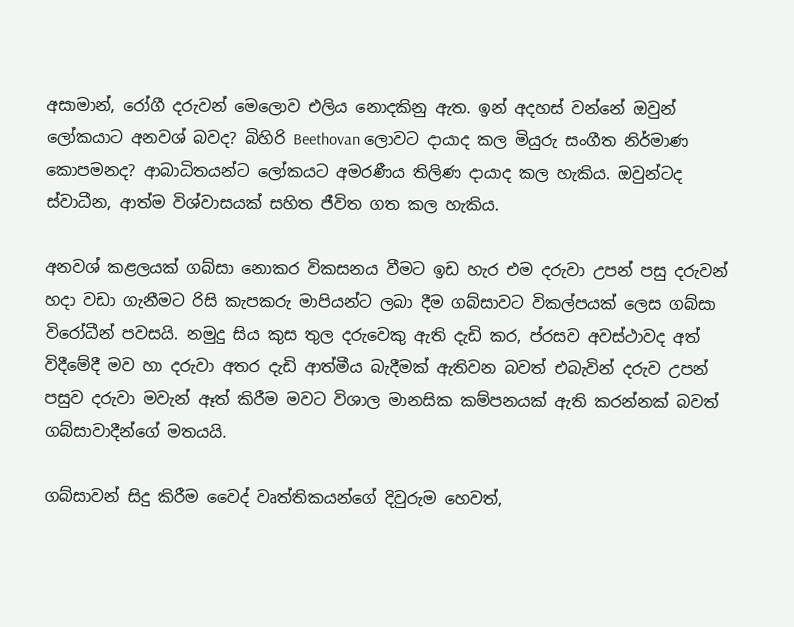අසාමාන්, රෝගී දරුවන් මෙලොව එලිය නොදකිනු ඇත. ඉන් අදහස් වන්නේ ඔවුන් ලෝකයාට අනවශ් බවද? බිහිරි Beethovan ලොවට දායාද කල මියුරු සංගීත නිර්මාණ කොපමනද? ආබාධිතයන්ට ලෝකයට අමරණීය තිලිණ දායාද කල හැකිය. ඔවුන්ටද ස්වාධීන, ආත්ම විශ්වාසයක් සහිත ජීවිත ගත කල හැකිය.

අනවශ් කළලයක් ගබ්සා නොකර විකසනය වීමට ඉඩ හැර එම දරුවා උපන් පසු දරුවන් හදා වඩා ගැනීමට රිසි කැපකරු මාපියන්ට ලබා දීම ගබ්සාවට විකල්පයක් ලෙස ගබ්සා විරෝධීන් පවසයි. නමුදු සිය කුස තුල දරුවෙකු ඇති දැඩි කර, ප්රසව අවස්ථාවද අත් විදීමේදී මව හා දරුවා අතර දැඩි ආත්මීය බැදීමක් ඇතිවන බවත් එබැවින් දරුව උපන් පසුව දරුවා මවැන් ඈත් කිරීම මවට විශාල මානසික කම්පනයක් ඇති කරන්නක් බවත් ගබ්සාවාදීන්ගේ මතයයි.

ගබ්සාවන් සිදු කිරීම වෛද් වෘත්තිකයන්ගේ දිවුරුම හෙවත්,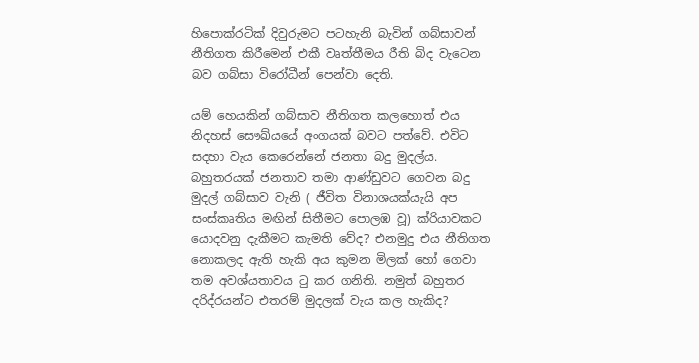හිපොක්රටික් දිවුරුමට පටහැනි බැවින් ගබ්සාවන් නීතිගත කිරීමෙන් එකී වෘත්තීමය රීති බිද වැටෙන බව ගබ්සා විරෝධීන් පෙන්වා දෙති.

යම් හෙයකින් ගබ්සාව නීතිගත කලහොත් එය නිදහස් සෞඛ්යයේ අංගයක් බවට පත්වේ. එවිට සදහා වැය කෙරෙන්නේ ජනතා බදු මුදල්ය. බහුතරයක් ජනතාව තමා ආණ්ඩුවට ගෙවන බදු මුදල් ගබ්සාව වැනි ( ජීවිත විනාශයක්යැයි අප සංස්කෘතිය මඟින් සිතීමට පොලඹ වූ) ක්රියාවකට යොදවනු දැකීමට කැමති වේද? එනමුදු එය නීතිගත නොකලද ඇති හැකි අය කුමන මිලක් හෝ ගෙවා තම අවශ්යතාවය ටු කර ගනිති. නමුත් බහුතර දරිද්රයන්ට එතරම් මුදලක් වැය කල හැකිද?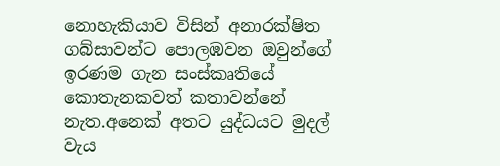නොහැකියාව විසින් අනාරක්ෂිත ගබ්සාවන්ට පොලඹවන ඔවුන්ගේ ඉරණම ගැන සංස්කෘතියේ කොතැනකවත් කතාවන්නේ නැත.අනෙක් අතට යුද්ධයට මුදල් වැය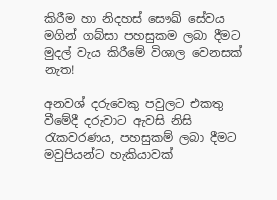කිරීම හා නිදහස් සෞඛ් සේවය මගින් ගබ්සා පහසුකම ලබා දීමට මුදල් වැය කිරීමේ විශාල වෙනසක් නැත!

අනවශ් දරුවෙකු පවුලට එකතු වීමේදී දරුවාට ඇවසි නිසි රැකවරණය, පහසුකම් ලබා දීමට මවුපියන්ට හැකියාවක්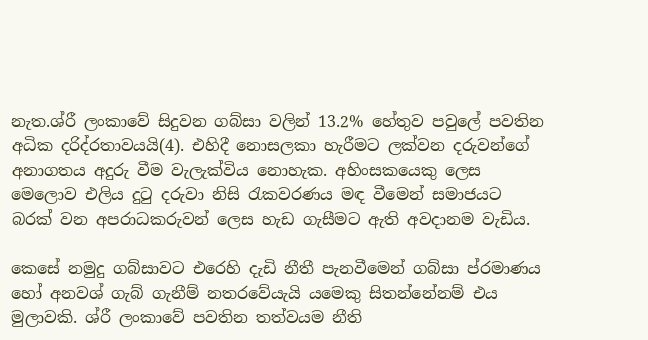නැත.ශ්රී ලංකාවේ සිදුවන ගබ්සා වලින් 13.2% හේතුව පවුලේ පවතින අධික දරිද්රතාවයයි(4). එහිදී නොසලකා හැරීමට ලක්වන දරුවන්ගේ අනාගතය අදුරු වීම වැලැක්විය නොහැක. අහිංසකයෙකු ලෙස මෙලොව එලිය දුටු දරුවා නිසි රැකවරණය මඳ වීමෙන් සමාජයට බරක් වන අපරාධකරුවන් ලෙස හැඩ ගැසීමට ඇති අවදානම වැඩිය.

කෙසේ නමුදු ගබ්සාවට එරෙහි දැඩි නීතී පැනවීමෙන් ගබ්සා ප්රමාණය හෝ අනවශ් ගැබ් ගැනීම් නතරවේයැයි යමෙකු සිතන්නේනම් එය මුලාවකි. ශ්රී ලංකාවේ පවතින තත්වයම නීති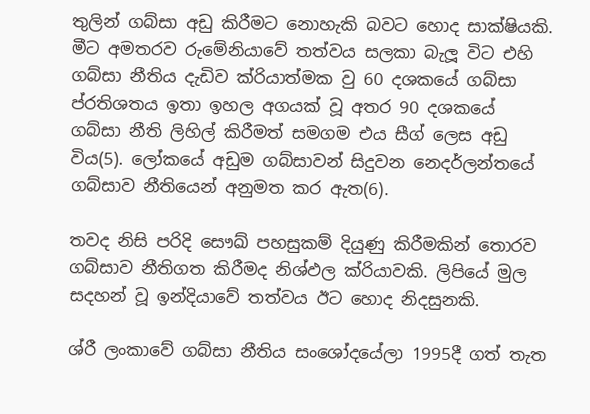තුලින් ගබ්සා අඩු කිරීමට නොහැකි බවට හොද සාක්ෂියකි. මීට අමතරව රුමේනියාවේ තත්වය සලකා බැලූ විට එහි ගබ්සා නීතිය දැඩිව ක්රියාත්මක වු 60 දශකයේ ගබ්සා ප්රතිශතය ඉතා ඉහල අගයක් වූ අතර 90 දශකයේ ගබ්සා නීති ලිහිල් කිරීමත් සමගම එය සීග් ලෙස අඩු විය(5). ලෝකයේ අඩුම ගබ්සාවන් සිදුවන නෙදර්ලන්තයේ ගබ්සාව නීතියෙන් අනුමත කර ඇත(6).

තවද නිසි පරිදි සෞඛ් පහසුකම් දියුණු කිරීමකින් තොරව ගබ්සාව නීතිගත කිරීමද නිශ්ඵල ක්රියාවකි. ලිපියේ මුල සදහන් වූ ඉන්දියාවේ තත්වය ඊට හොද නිදසුනකි.

ශ්රී ලංකාවේ ගබ්සා නීතිය සංශෝදයේලා 1995දී ගත් තැත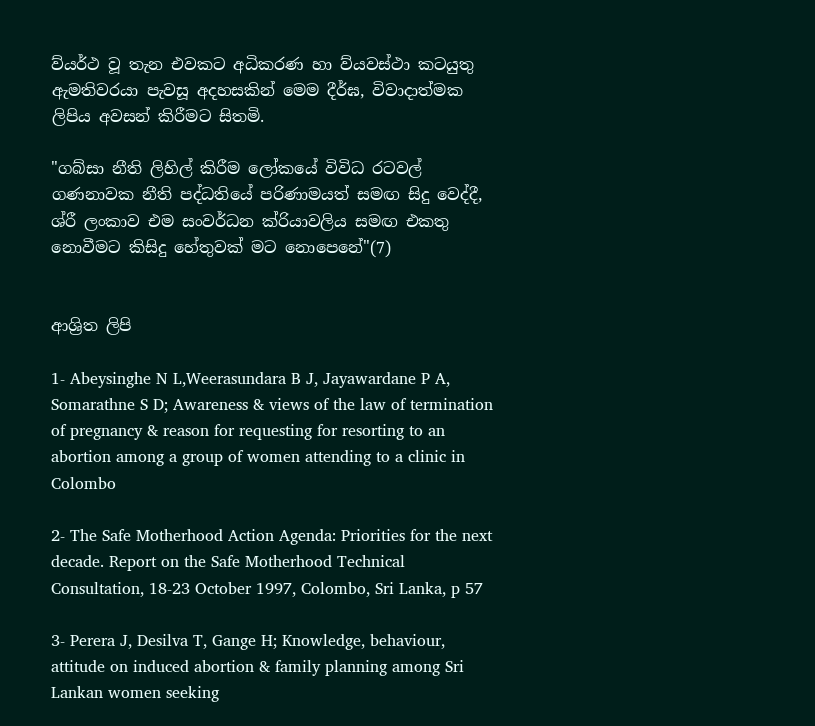ව්යර්ථ වූ තැන එවකට අධිකරණ හා ව්යවස්ථා කටයුතු ඇමතිවරයා පැවසූ අදහසකින් මෙම දීර්ඝ, විවාදාත්මක ලිපිය අවසන් කිරීමට සිතමි.

"ගබ්සා නීති ලිහිල් කිරීම ලෝකයේ විවිධ රටවල් ගණනාවක නීති පද්ධතියේ පරිණාමයත් සමඟ සිදු වෙද්දී, ශ්රී ලංකාව එම සංවර්ධන ක්රියාවලිය සමඟ එකතු නොවීමට කිසිදු හේතුවක් මට නොපෙනේ"(7)


ආශ්‍රිත ලිපි

1- Abeysinghe N L,Weerasundara B J, Jayawardane P A, Somarathne S D; Awareness & views of the law of termination of pregnancy & reason for requesting for resorting to an abortion among a group of women attending to a clinic in Colombo

2- The Safe Motherhood Action Agenda: Priorities for the next decade. Report on the Safe Motherhood Technical Consultation, 18-23 October 1997, Colombo, Sri Lanka, p 57

3- Perera J, Desilva T, Gange H; Knowledge, behaviour, attitude on induced abortion & family planning among Sri Lankan women seeking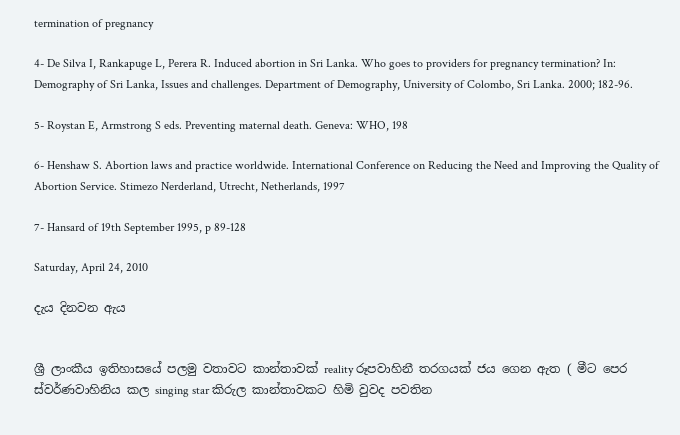termination of pregnancy

4- De Silva I, Rankapuge L, Perera R. Induced abortion in Sri Lanka. Who goes to providers for pregnancy termination? In: Demography of Sri Lanka, Issues and challenges. Department of Demography, University of Colombo, Sri Lanka. 2000; 182-96.

5- Roystan E, Armstrong S eds. Preventing maternal death. Geneva: WHO, 198

6- Henshaw S. Abortion laws and practice worldwide. International Conference on Reducing the Need and Improving the Quality of Abortion Service. Stimezo Nerderland, Utrecht, Netherlands, 1997

7- Hansard of 19th September 1995, p 89-128

Saturday, April 24, 2010

දැය දිනවන ඇය


ශ්‍රී ලාංකීය ඉතිහාසයේ පලමු වතාවට කාන්තාවක් reality රූපවාහිනී තරගයක් ජය ගෙන ඇත ( මීට පෙර ස්වර්ණවාහිනිය කල singing star කිරුල කාන්තාවකට හිමි වුවද පවතින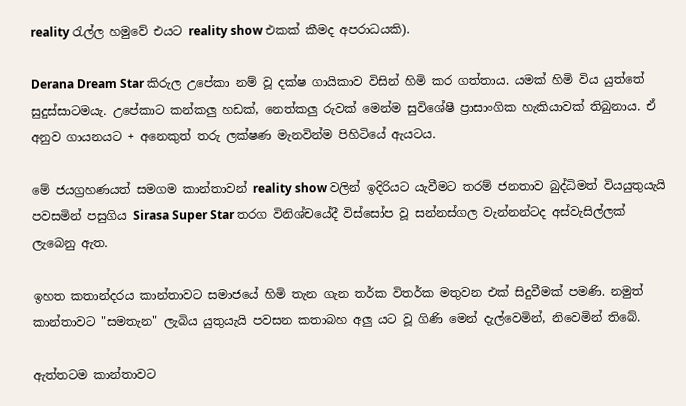reality රැල්ල හමුවේ එයට reality show එකක් කීමද අපරාධයකි).

Derana Dream Star කිරුල උපේකා නම් වූ දක්ෂ ගායිකාව විසින් හිමි කර ගත්තාය. යමක් හිමි විය යුත්තේ සුදුස්සාටමයැ. උපේකාට කන්කලු හඩක්, නෙත්කලු රුවක් මෙන්ම සුවිශේෂී ප්‍රාසාංගික හැකියාවක් තිබුනාය. ඒ අනුව ගායනයට + අනෙකුත් තරු ලක්ෂණ මැනවින්ම පිහිටියේ ඇයටය.

මේ ජයග්‍රහණයත් සමගම කාන්තාවන් reality show වලින් ඉදිරියට යැවීමට තරම් ජනතාව බුද්ධිමත් වියයුතුයැයි පවසමින් පසුගිය Sirasa Super Star තරග විනිශ්චයේදී විස්සෝප වූ සන්නස්ගල වැන්නන්ටද අස්වැසිල්ලක් ලැබෙනු ඇත.

ඉහත කතාන්දරය කාන්තාවට සමාජයේ හිමි තැන ගැන තර්ක විතර්ක මතුවන එක් සිදුවීමක් පමණි. නමුත් කාන්තාවට "සමතැන" ලැබිය යුතුයැයි පවසන කතාබහ අලු යට වූ ගිණි මෙන් දැල්වෙමින්, නිවෙමින් තිබේ.

ඇත්තටම කාන්තාවට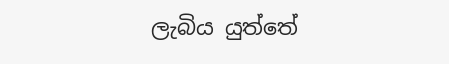ලැබිය යුත්තේ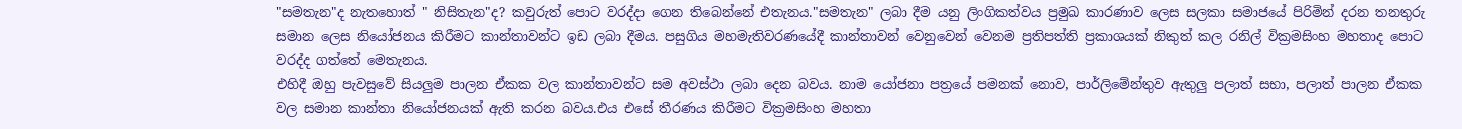"සමතැන"ද නැතහොත් " නිසිතැන"ද? කවුරුත් පොට වරද්දා ගෙන තිබෙන්නේ එතැනය."සමතැන" ලබා දීම යනු ලිංගිකත්වය ප්‍රමුඛ කාරණාව ලෙස සලකා සමාජයේ පිරිමින් දරන තනතුරු සමාන ලෙස නියෝජනය කිරීමට කාන්තාවන්ට ඉඩ ලබා දීමය. පසුගිය මහමැතිවරණයේදී කාන්තාවන් වෙනුවෙන් වෙනම ප්‍රතිපත්ති ප්‍රකාශයක් නිකුත් කල රනිල් වික්‍රමසිංහ මහතාද පොට වරද්ද ගත්තේ මෙතැනය.
එහිදී ඔහු පැවසුවේ සියලුම පාලන ඒකක වල කාන්තාවන්ට සම අවස්ථා ලබා දෙන බවය. නාම යෝජනා පත්‍රයේ පමනක් නොව, පාර්ලිමේන්තුව ඇතුලු පලාත් සභා, පලාත් පාලන ඒකක වල සමාන කාන්තා නියෝජනයක් ඇති කරන බවය.එය එසේ තීරණය කිරීමට වික්‍රමසිංහ මහතා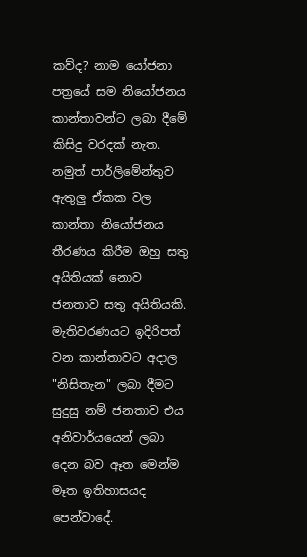කව්ද? නාම යෝජනා පත්‍රයේ සම නියෝජනය කාන්තාවන්ට ලබා දීමේ කිසිදු වරදක් නැත. නමුත් පාර්ලිමේන්තුව ඇතුලු ඒකක වල කාන්තා නියෝජනය තීරණය කිරීම ඔහු සතු අයිතියක් නොව ජනතාව සතු අයිතියකි. මැතිවරණයට ඉදිරිපත් වන කාන්තාවට අදාල "නිසිතැන" ලබා දීමට සුදුසු නම් ජනතාව එය අනිවාර්යයෙන් ලබා දෙන බව ඈත මෙන්ම මෑත ඉතිහාසයද පෙන්වාදේ.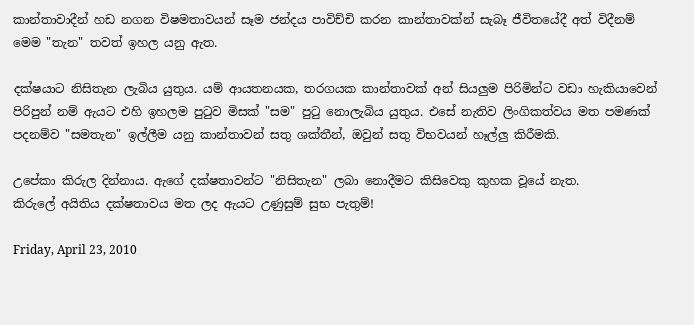කාන්තාවාදීන් හඩ නගන විෂමතාවයන් සෑම ජන්දය පාවිච්චි කරන කාන්තාවක්න් සැබෑ ජීවිතයේදී අත් විදීනම් මෙම "තැන" තවත් ඉහල යනු ඇත.

දක්ෂයාට නිසිතැන ලැබිය යුතුය. යම් ආයතනයක, තරගයක කාන්තාවක් අන් සියලුම පිරිමින්ට වඩා හැකියාවෙන් පිරිපුන් නම් ඇයට එහි ඉහලම පු‍ටුව මිසක් "සම" පු‍ටු නොලැබිය යුතුය. එසේ නැතිව ලිංගිකත්වය මත පමණක් පදනම්ව "සමතැන" ඉල්ලීම යනු කාන්තාවන් සතු ශක්තීන්, ඔවුන් සතු විභවයන් හෑල්ලු කිරීමකි.

උපේකා කිරුල දින්නාය. ඇගේ දක්ෂතාවන්ට "නිසිතැන" ලබා නොදීමට කිසිවෙකු කුහක වූයේ නැත.
කිරුලේ අයිතිය දක්ෂතාවය මත ලද ඇයට උණුසුම් සුභ පැතුම්!

Friday, April 23, 2010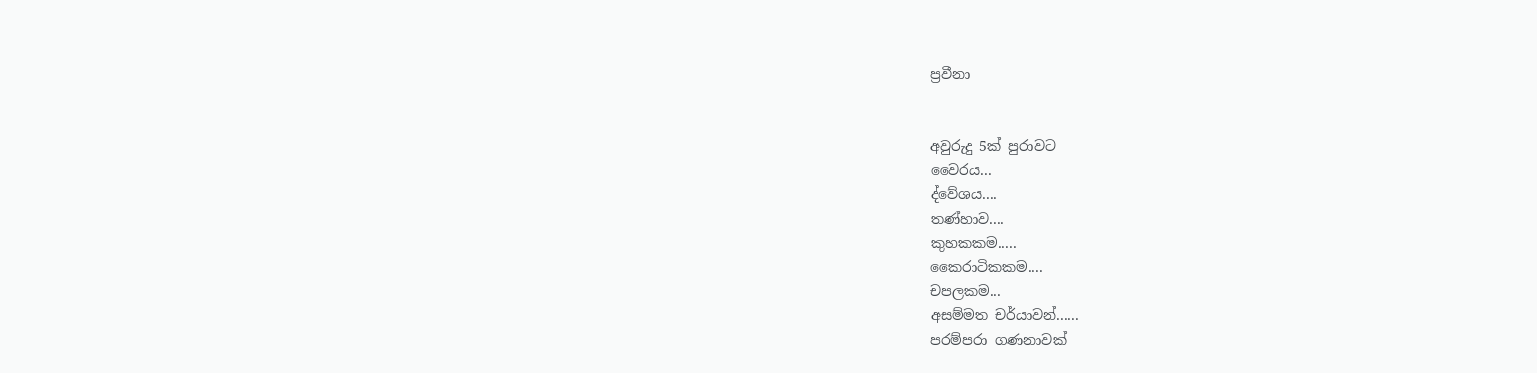ප්‍රවීනා


අවුරුදු 5ක් පුරාවට
වෛරය...
ද්වේශය....
තණ්හාව....
කුහකකම.....
කෛරාටිකකම....
චපලකම...
අසම්මත චර්යාවන්......
පරම්පරා ගණනාවක්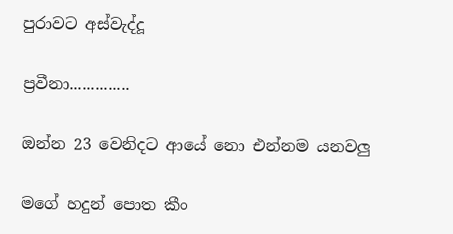පුරාවට අස්වැද්දූ

ප්‍රවීනා..............

ඔන්න 23 වෙනිදට ආයේ නො එන්නම යනවලු

මගේ හදුන් පොත කීං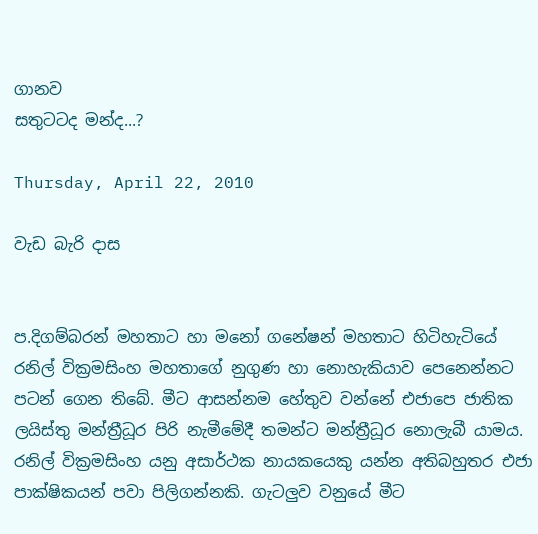ගානව
සතුටටද මන්ද...?

Thursday, April 22, 2010

වැඩ බැරි දාස


ප.දිගම්බරන් මහතාට හා මනෝ ගනේෂන් මහතාට හිටිහැටියේ රනිල් වික්‍රමසිංහ මහතාගේ නුගුණ හා නොහැකියාව පෙනෙන්නට පටන් ගෙන තිබේ. මීට ආසන්නම හේතුව වන්නේ එජාපෙ ජාතික ලයිස්තු මන්ත්‍රීධූර පිරි නැමීමේදී තමන්ට මන්ත්‍රීධූර නොලැබී යාමය.
රනිල් වික්‍රමසිංහ යනු අසාර්ථක නායකයෙකු යන්න අතිබහුතර එජා පාක්ෂිකයන් පවා පිලිගන්නකි. ගැටලුව වනුයේ මීට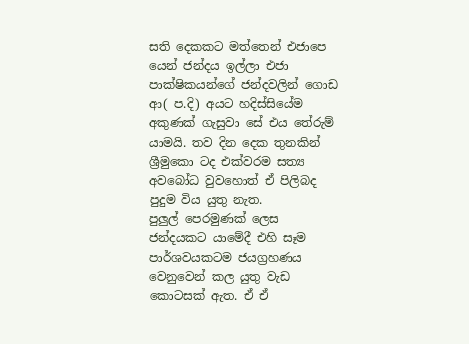සති දෙකකට මත්තෙන් එජාපෙ යෙන් ජන්දය ඉල්ලා එජා පාක්ෂිකයන්ගේ ජන්දවලින් ගොඩ ආ( ප.දි) අයට හදිස්සියේම අකුණක් ගැසුවා සේ එය තේරුම් යාමයි. තව දින දෙක තුනකින් ශ්‍රීමුකො ටද එක්වරම සත්‍ය අවබෝධ වුවහොත් ඒ පිලිබද පුදුම විය යුතු නැත.
පුලුල් පෙරමුණක් ලෙස ජන්දයකට යාමේදී එහි සෑම පාර්ශවයකටම ජයග්‍රහණය වෙනුවෙන් කල යුතු වැඩ කොටසක් ඇත. ඒ ඒ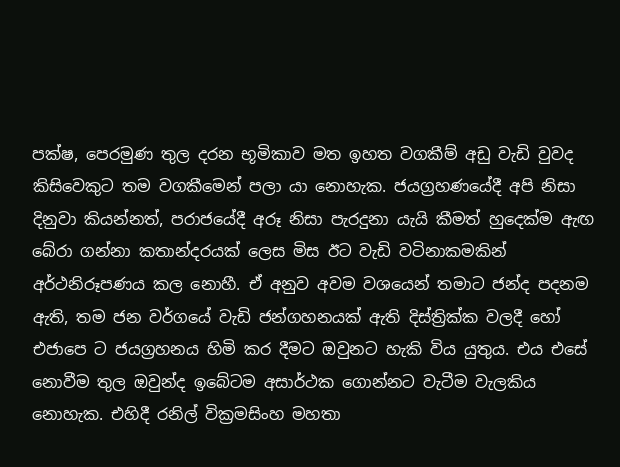පක්ෂ, පෙරමුණ තුල දරන භූමිකාව මත ඉහත වගකීම් අඩු වැඩි වුවද කිසිවෙකුට තම වගකීමෙන් පලා යා නොහැක. ජයග්‍රහණයේදී අපි නිසා දිනුවා කියන්නත්, පරාජයේදී අරූ නිසා පැරදුනා යැයි කීමත් හුදෙක්ම ඇඟ බේරා ගන්නා කතාන්දරයක් ලෙස මිස ඊට වැඩි වටිනාකමකින් අර්ථනිරූපණය කල නොහී. ඒ අනුව අවම වශයෙන් තමාට ජන්ද පදනම ඇති, තම ජන වර්ගයේ වැඩි ජන්ගහනයක් ඇති දිස්ත්‍රික්ක වලදී හෝ එජාපෙ ට ජයග්‍රහනය හිමි කර දීමට ඔවුනට හැකි විය යුතුය. එය එසේ නොවීම තුල ඔවුන්ද ඉබේටම අසාර්ථක ගොන්නට වැටීම වැලකිය නොහැක. එහිදී රනිල් වික්‍රමසිංහ මහතා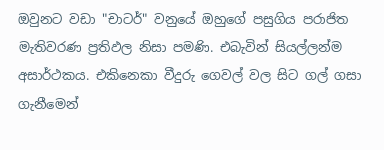ඔවුනට වඩා "චාටර්" වනුයේ ඔහුගේ පසුගිය පරාජිත මැතිවරණ ප්‍රතිඵල නිසා පමණි. එබැවින් සියල්ලන්ම අසාර්ථකය. එකිනෙකා වීදුරු ගෙවල් වල සිට ගල් ගසා ගැනීමෙන්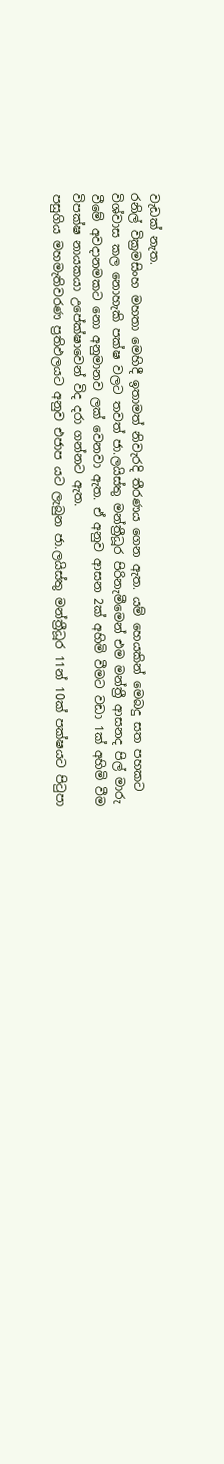වැඩක් නැත.
රනිල් වික්‍රමසිංහ මහතා මෙහිදී ඉතාමත් නිවැරදි තීරණය ගෙන ඇත. යම් හෙයකින් මෙබදු සත පහකට විශ්වාස කල නොහැකි පක්ෂ වලට තවත් ජා.ලයිස්තු මන්ත්‍රීධූර පිරිනැමීමෙන් එම මන්ත්‍රී ආසනද පිල් මාරු වීමේ අවදානමකට නො අනුමානව ලක් වෙනවා ඇත. ඒ අනුව ආසන 2ක් අහිමි වීමට වඩා 1ක් අහිමි වීම විපක්ෂ නායකයා උපේක්ෂාවෙන් විද දරා ගන්නට ඇත.
පසුගිය මහමැතිවරණ ප්‍රතිඵලයට අනුව එජාප යට ලැබුන ජා.ලයිස්තු මන්ත්‍රීධූර 11න් 10ක් පක්ෂයට පි‍ටුපා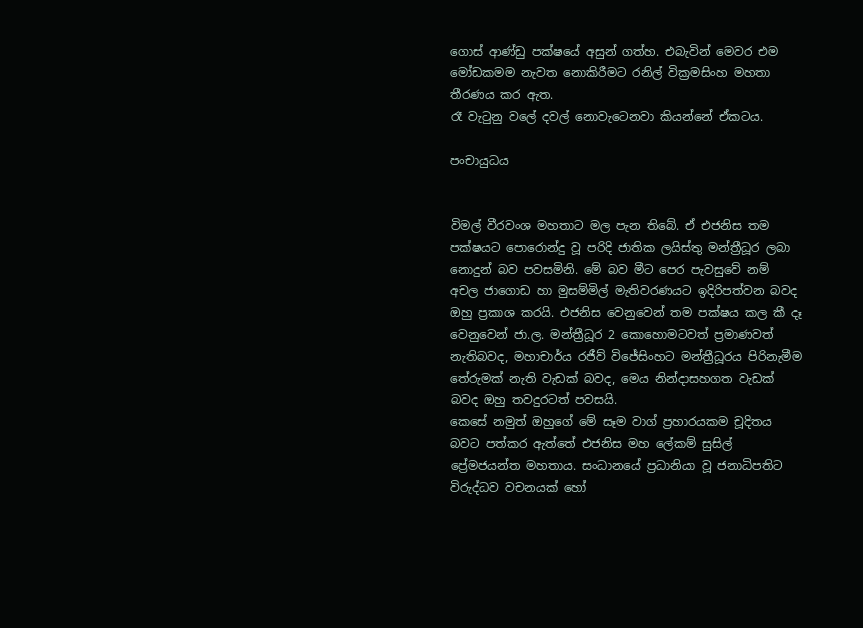ගොස් ආණ්ඩු පක්ෂයේ අසුන් ගත්හ. එබැවින් මෙවර එම මෝඩකමම නැවත නොකිරීමට රනිල් වික්‍රමසිංහ මහතා තීරණය කර ඇත.
රෑ වැ‍ටුනු වලේ දවල් නොවැටෙනවා කියන්නේ ඒකටය.

පංචායුධය


විමල් වීරවංශ මහතාට මල පැන තිබේ. ඒ එජනිස තම පක්ෂයට පොරොන්දු වූ පරිදි ජාතික ලයිස්තු මන්ත්‍රීධූර ලබා නොදුන් බව පවසමිනි. මේ බව මීට පෙර පැවසුවේ නම් අචල ජාගොඩ හා මුසම්මිල් මැතිවරණයට ඉදිරිපත්වන බවද ඔහු ප්‍රකාශ කරයි. එජනිස වෙනුවෙන් තම පක්ෂය කල කී දෑ වෙනුවෙන් ජා.ල. මන්ත්‍රීධූර 2 කොහොමටවත් ප්‍රමාණවත් නැතිබවද, මහාචාර්ය රජීව් විජේසිංහට මන්ත්‍රීධූරය පිරිනැමීම තේරුමක් නැති වැඩක් බවද, මෙය නින්දාසහගත වැඩක් බවද ඔහු තවදුරටත් පවසයි.
කෙසේ නමුත් ඔහුගේ මේ සෑම වාග් ප්‍රහාරයකම චූදිතය බවට පත්කර ඇත්තේ එජනිස මහ ලේකම් සුසිල් ප්‍රේමජයන්ත මහතාය. සංධානයේ ප්‍රධානියා වූ ජනාධිපතිට විරුද්ධව වචනයක් හෝ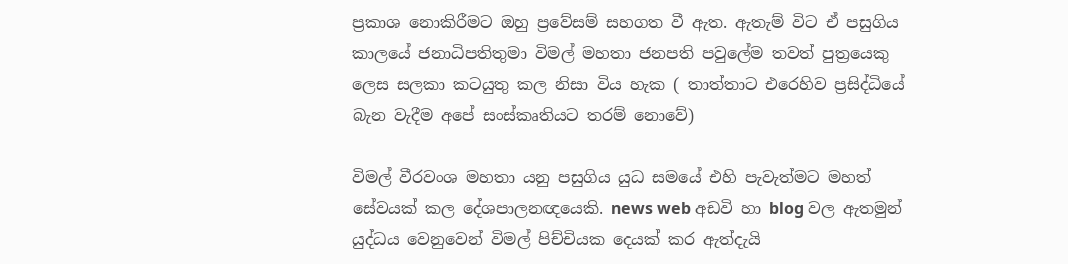ප්‍රකාශ නොකිරීමට ඔහු ප්‍රවේසම් සහගත වී ඇත. ඇතැම් විට ඒ පසුගිය කාලයේ ජනාධිපතිතුමා විමල් මහතා ජනපති පවුලේම තවත් පුත්‍රයෙකු ලෙස සලකා කටයුතු කල නිසා විය හැක ( තාත්තාට එරෙහිව ප්‍රසිද්ධියේ බැන වැදීම අපේ සංස්කෘතියට තරම් නොවේ)

විමල් වීරවංශ මහතා යනු පසුගිය යුධ සමයේ එහි පැවැත්මට මහත් සේවයක් කල දේශපාලනඥයෙකි. news web අඩවි හා blog වල ඇතමුන් යුද්ධය වෙනුවෙන් විමල් පිච්චියක දෙයක් කර ඇත්දැයි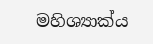මහිශ්‍යාක්ය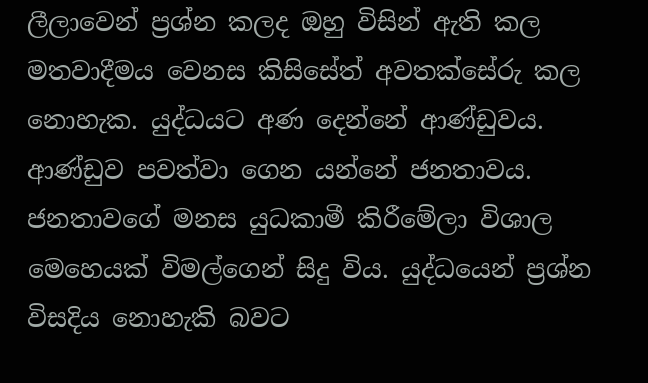ලීලාවෙන් ප්‍රශ්න කලද ඔහු විසින් ඇති කල මතවාදීමය වෙනස කිසිසේත් අවතක්සේරු කල නොහැක. යුද්ධයට අණ දෙන්නේ ආණ්ඩුවය. ආණ්ඩුව පවත්වා ගෙන යන්නේ ජනතාවය. ජනතාවගේ මනස යුධකාමී කිරීමේලා විශාල මෙහෙයක් විමල්ගෙන් සිදු විය. යුද්ධයෙන් ප්‍රශ්න විසදිය නොහැකි බවට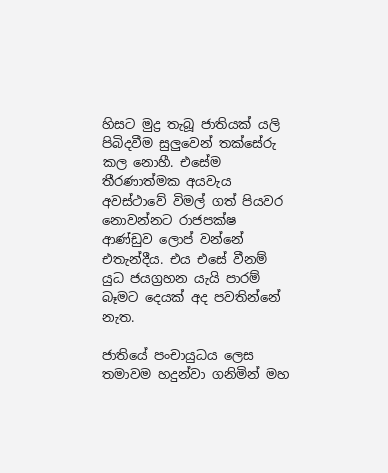හිසට මුද්‍ර තැබූ ජාතියක් යලි පිබිදවීම සුලුවෙන් තක්සේරු කල නොහී. එසේම තීරණාත්මක අයවැය අවස්ථාවේ විමල් ගත් පියවර නොවන්නට රාජපක්ෂ ආණ්ඩුව ලොප් වන්නේ එතැන්දීය. එය එසේ වීනම් යුධ ජයග්‍රහන යැයි පාරම් බෑමට දෙයක් අද පවතින්නේ නැත.

ජාතියේ පංචායුධය ලෙස තමාවම හදුන්වා ගනිමින් මහ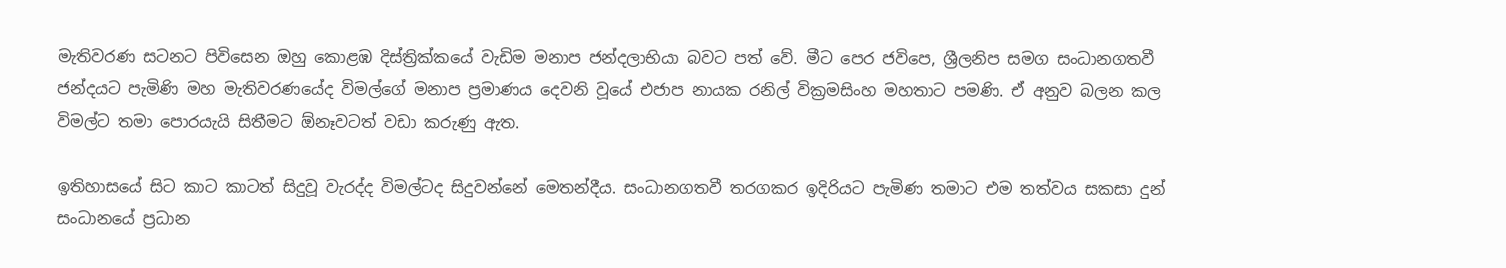මැතිවරණ සටනට පිවිසෙන ඔහු කොළඹ දිස්ත්‍රික්කයේ වැඩිම මනාප ජන්දලාභියා බවට පත් වේ. මීට පෙර ජවිපෙ, ශ්‍රීලනිප සමග සංධානගතවී ජන්දයට පැමිණි මහ මැතිවරණයේද විමල්ගේ මනාප ප්‍රමාණය දෙවනි වූයේ එජාප නායක රනිල් වික්‍රමසිංහ මහතාට පමණි. ඒ අනුව බලන කල විමල්ට තමා පොරයැයි සිතීමට ඕනෑවටත් වඩා කරුණු ඇත.

ඉතිහාසයේ සිට කාට කාටත් සිදුවූ වැරද්ද විමල්ටද සිදුවන්නේ මෙතන්දීය. සංධානගතවී තරගකර ඉදිරියට පැමිණ තමාට එම තත්වය සකසා දුන් සංධානයේ ප්‍රධාන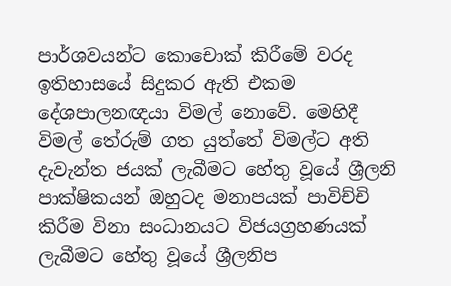පාර්ශවයන්ට කොචොක් කිරීමේ වරද ඉතිහාසයේ සිදුකර ඇති එකම දේශපාලනඥයා විමල් නොවේ. මෙහිදී විමල් තේරුම් ගත යුත්තේ විමල්ට අති දැවැන්ත ජයක් ලැබීමට හේතු වූයේ ශ්‍රීලනි පාක්ෂිකයන් ඔහුටද මනාපයක් පාවිච්චි කිරීම විනා සංධානයට විජයග්‍රහණයක් ලැබීමට හේතු වූයේ ශ්‍රීලනිප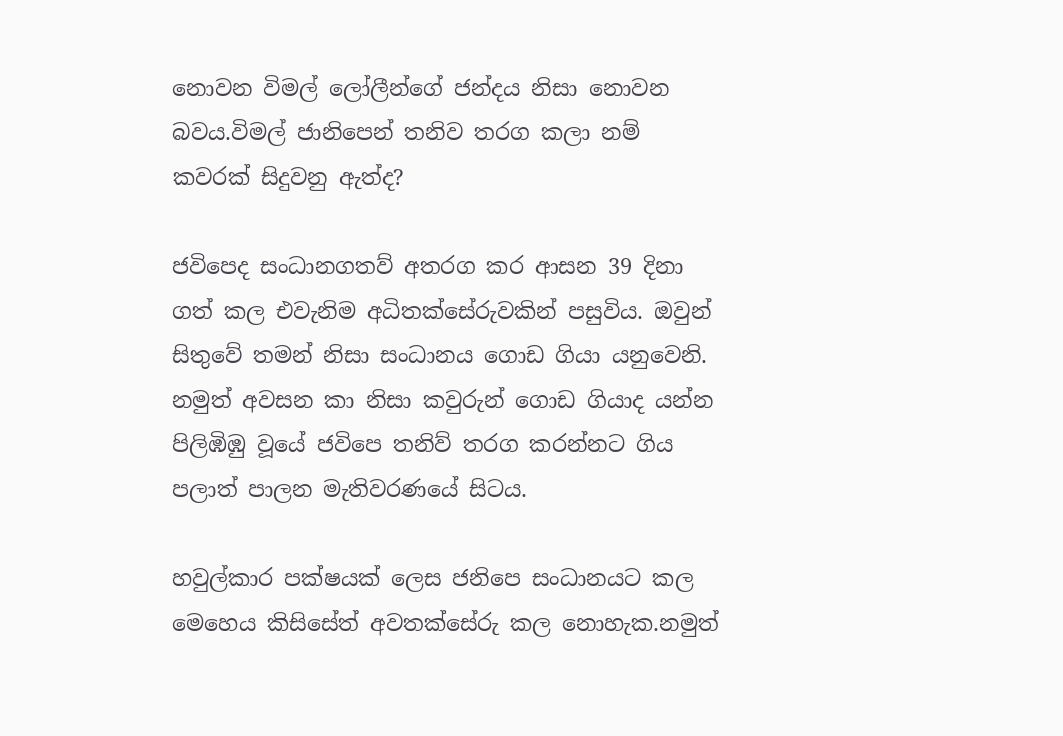නොවන විමල් ලෝලීන්ගේ ජන්දය නිසා නොවන බවය.විමල් ජානිපෙන් තනිව තරග කලා නම් කවරක් සිදුවනු ඇත්ද?

ජවිපෙද සංධානගතව් අතරග කර ආසන 39 දිනා ගත් කල එවැනිම අධිතක්සේරුවකින් පසුවිය. ඔවුන් සිතුවේ තමන් නිසා සංධානය ගොඩ ගියා යනුවෙනි. නමුත් අවසන කා නිසා කවුරුන් ගොඩ ගියාද යන්න පිලිඹිඹු වූයේ ජවිපෙ තනිව් තරග කරන්නට ගිය පලාත් පාලන මැතිවරණයේ සිටය.

හවුල්කාර පක්ෂයක් ලෙස ජනිපෙ සංධානයට කල මෙහෙය කිසිසේත් අවතක්සේරු කල නොහැක.නමුත්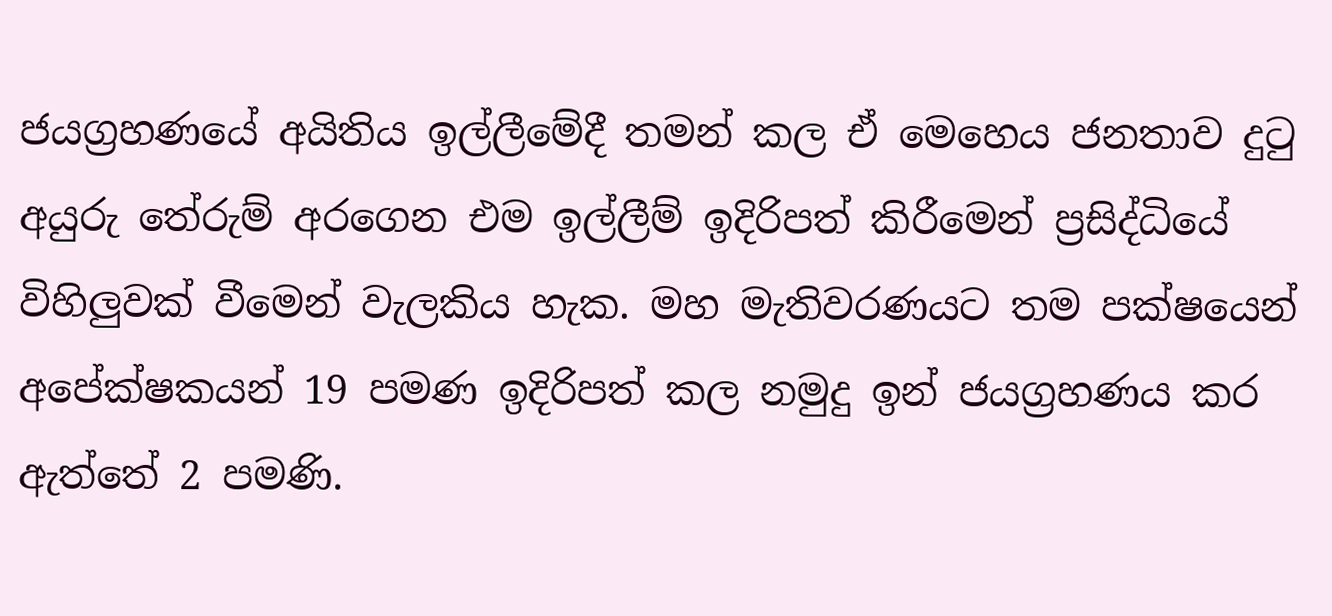ජයග්‍රහණයේ අයිතිය ඉල්ලීමේදී තමන් කල ඒ මෙහෙය ජනතාව දු‍ටු අයුරු තේරුම් අරගෙන එම ඉල්ලීම් ඉදිරිපත් කිරීමෙන් ප්‍රසිද්ධියේ විහිලුවක් වීමෙන් වැලකිය හැක. මහ මැතිවරණයට තම පක්ෂයෙන් අපේක්ෂකයන් 19 පමණ ඉදිරිපත් කල නමුදු ඉන් ජයග්‍රහණය කර ඇත්තේ 2 පමණි.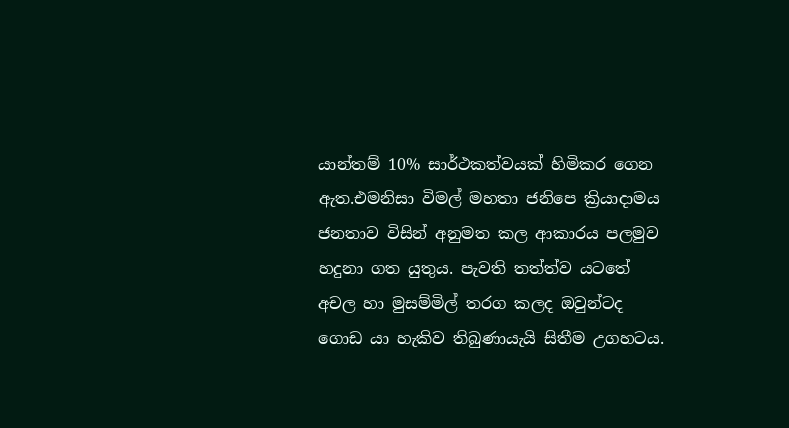යාන්තම් 10% සාර්ථකත්වයක් හිමිකර ගෙන ඇත.එමනිසා විමල් මහතා ජනිපෙ ක්‍රියාදාමය ජනතාව විසින් අනුමත කල ආකාරය පලමුව හදුනා ගත යුතුය. පැවති තත්ත්ව යටතේ අචල හා මුසම්මිල් තරග කලද ඔවුන්ටද ගොඩ යා හැකිව තිබුණායැයි සිතීම උගහටය.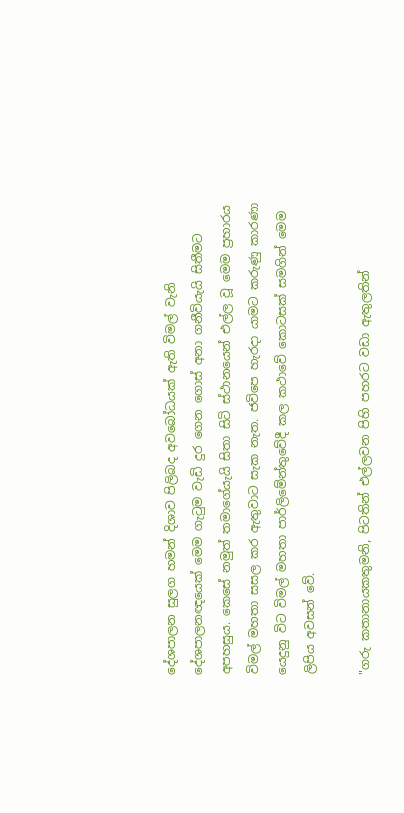දේශපාලන සුලග හමන් දිශාව පිලිබද අවබෝධයක් ඇති විමල් වැනි දේශපාලනඥයෙක් මෙම ගැ‍ටුම වැඩි දුර ගෙන ගොස් අනා ගනීවියැයි සිතීමට අපහසුය. කෙසේ නමුත් තමාගේයැයි සිතා සිටි ස්ථානයෙන් එල්ල වූ මෙම ප්‍රහාරය විමල් මහතා සසල කර ඇතුවාට සැක නැත. ජවිපෙ හැරදා යාමට කරුණු කාරණා යෙදුනු විට විමල් මහතා පාර්ලිමේන්තුවේදී කල කථාවේ කොටසක් සමගින් මෙම ලිපිය අවසන් වේ.

"ගරු කතානායකතුමනි, පිටතින් එල්ලවන පිහි පහරට වඩා ඇතුලතින්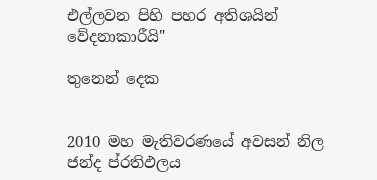එල්ලවන පිහි පහර අතිශයින් වේදනාකාරීයි"

තුනෙන් දෙක


2010 මහ මැතිවරණයේ අවසන් නිල ජන්ද ප්රතිඵලය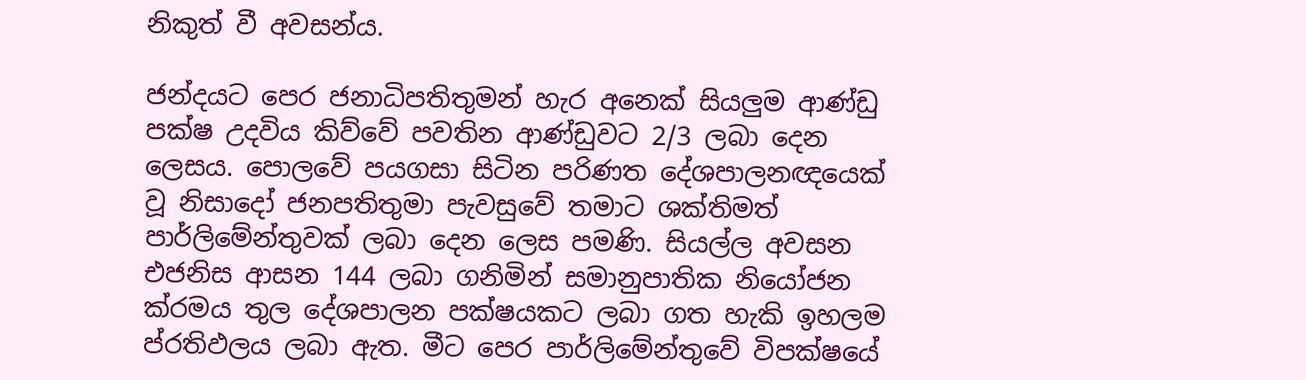නිකුත් වී අවසන්ය.

ජන්දයට පෙර ජනාධිපතිතුමන් හැර අනෙක් සියලුම ආණ්ඩු පක්ෂ උදවිය කිව්වේ පවතින ආණ්ඩුවට 2/3 ලබා දෙන ලෙසය. පොලවේ පයගසා සිටින පරිණත දේශපාලනඥයෙක් වූ නිසාදෝ ජනපතිතුමා පැවසුවේ තමාට ශක්තිමත් පාර්ලිමේන්තුවක් ලබා දෙන ලෙස පමණි. සියල්ල අවසන එජනිස ආසන 144 ලබා ගනිමින් සමානුපාතික නියෝජන ක්රමය තුල දේශපාලන පක්ෂයකට ලබා ගත හැකි ඉහලම ප්රතිඵලය ලබා ඇත. මීට පෙර පාර්ලිමේන්තුවේ විපක්ෂයේ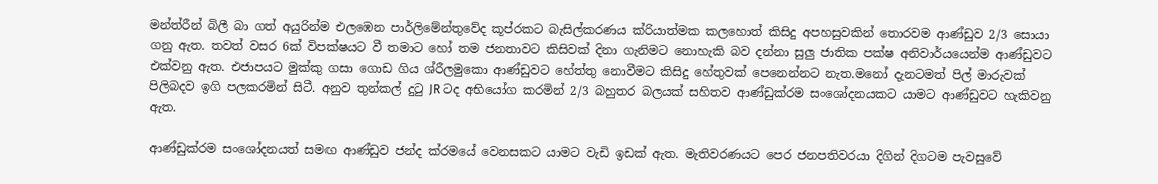මන්ත්රීන් බිලී බා ගත් අයුරින්ම එලඹෙන පාර්ලිමේන්තුවේද කූප්රකට බැසිල්කරණය ක්රියාත්මක කලහොත් කිසිදු අපහසුවකින් තොරවම ආණ්ඩුව 2/3 සොයා ගනු ඇත. තවත් වසර 6ක් විපක්ෂයට වී තමාට හෝ තම ජනතාවට කිසිවක් දිනා ගැනිමට නොහැකි බව දන්නා සුලු ජාතික පක්ෂ අනිවාර්යයෙන්ම ආණ්ඩුවට එක්වනු ඇත. එජාපයට මුක්කු ගසා ගොඩ ගිය ශ්රීලමුකො ආණ්ඩුවට හේත්තු නොවීමට කිසිදු හේතුවක් පෙනෙන්නට නැත.මනෝ දැනටමත් පිල් මාරුවක් පිලිබදව ඉගි පලකරමින් සිටී. අනුව තුන්කල් දුටු JR ටද අභියෝග කරමින් 2/3 බහුතර බලයක් සහිතව ආණ්ඩුක්රම සංශෝදනයකට යාමට ආණ්ඩුවට හැකිවනු ඇත.

ආණ්ඩුක්රම සංශෝදනයත් සමඟ ආණ්ඩුව ජන්ද ක්රමයේ වෙනසකට යාමට වැඩි ඉඩක් ඇත. මැතිවරණයට පෙර ජනපතිවරයා දිගින් දිගටම පැවසුවේ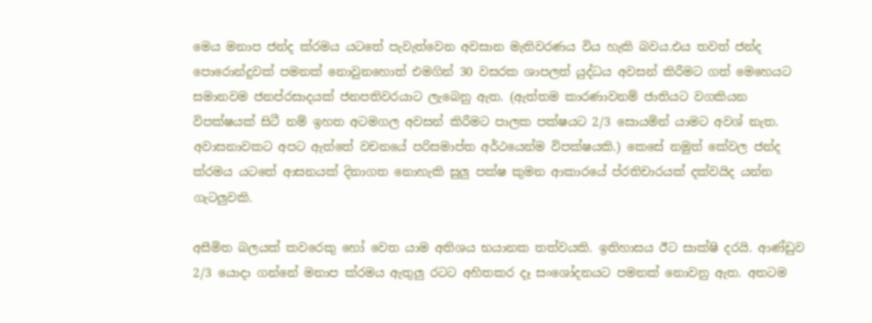මෙය මනාප ජන්ද ක්රමය යටතේ පැවැත්වෙන අවසාන මැතිවරණය විය හැකි බවය.එය තවත් ජන්ද පොරොන්දුවක් පමනක් නොවුනහොත් එමගින් 30 වසරක ශාපලත් යුද්ධය අවසන් කිරීමට ගත් මෙහෙයට සමානවම ජනප්රසාදයක් ජනපතිවරයාට ලැබෙනු ඇත. (ඇත්තම කාරණාවනම් ජාතියට වගකියන විපක්ෂයක් සිටී නම් ඉහත අටමගල අවසන් කිරීමට පාලක පක්ෂයට 2/3 සොයමින් යාමට අවශ් නැත. අවාසනාවකට අපට ඇත්තේ වචනයේ පරිසමාප්ත අර්ථයෙන්ම විපක්ෂයකි.) කෙසේ නමුත් කේවල ජන්ද ක්රමය යටතේ ආසනයක් දිනාගත නොහැකි සුලු පක්ෂ කුමන ආකාරයේ ප්රතිචාරයක් දක්වයිද යන්න ගැටලුවකි.

අසීමිත බලයක් කවරෙකු හෝ වෙත යාම අතිශය භයානක තත්වයකි. ඉතිහාසය ඊට සාක්ෂි දරයි. ආණ්ඩුව 2/3 යොදා ගන්නේ මනාප ක්රමය ඇතුලු රටට අහිතකර දෑ සංශෝදනයට පමනක් නොවනු ඇත. අතටම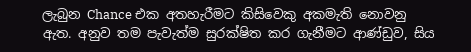ලැබුන Chance එක අතහැරීමට කිසිවෙකු අකමැති නොවනු ඇත. අනුව තම පැවැත්ම සුරක්ෂිත කර ගැනීමට ආණ්ඩුව, සිය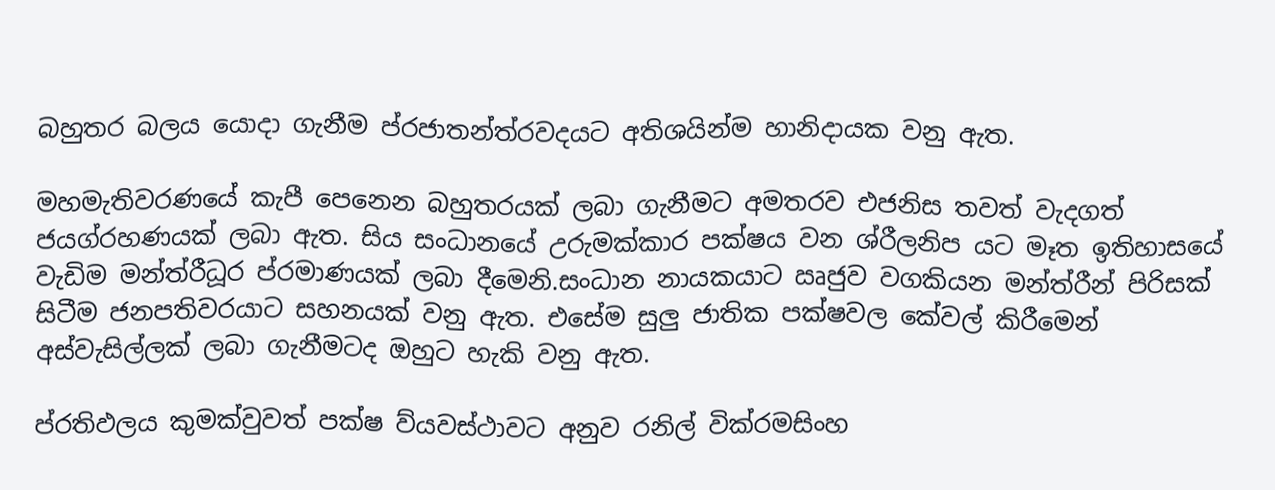බහුතර බලය යොදා ගැනීම ප්රජාතන්ත්රවදයට අතිශයින්ම හානිදායක වනු ඇත.

මහමැතිවරණයේ කැපී පෙනෙන බහුතරයක් ලබා ගැනීමට අමතරව එජනිස තවත් වැදගත් ජයග්රහණයක් ලබා ඇත. සිය සංධානයේ උරුමක්කාර පක්ෂය වන ශ්රීලනිප යට මෑත ඉතිහාසයේ වැඩිම මන්ත්රීධූර ප්රමාණයක් ලබා දීමෙනි.සංධාන නායකයාට ඍජුව වගකියන මන්ත්රීන් පිරිසක් සිටීම ජනපතිවරයාට සහනයක් වනු ඇත. එසේම සුලු ජාතික පක්ෂවල කේවල් කිරීමෙන් අස්වැසිල්ලක් ලබා ගැනීමටද ඔහුට හැකි වනු ඇත.

ප්රතිඵලය කුමක්වුවත් පක්ෂ ව්යවස්ථාවට අනුව රනිල් වික්රමසිංහ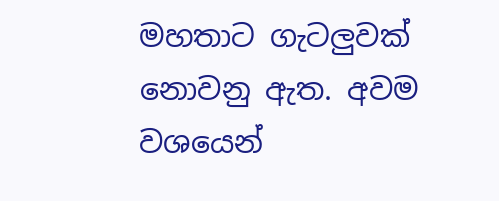මහතාට ගැටලුවක් නොවනු ඇත. අවම වශයෙන්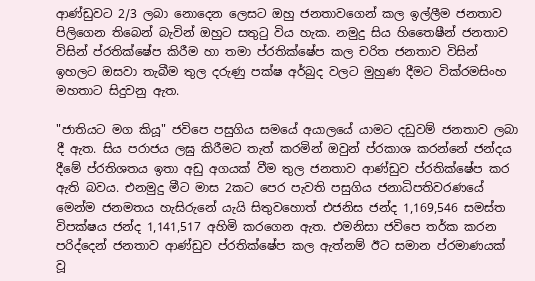ආණ්ඩුවට 2/3 ලබා නොදෙන ලෙසට ඔහු ජනතාවගෙන් කල ඉල්ලීම ජනතාව පිලිගෙන තිබෙන් බැවින් ඔහුට සතුටු විය හැක. නමුදු සිය හිතෛෂීන් ජනතාව විසින් ප්රතික්ෂේප කිරීම හා තමා ප්රතික්ෂේප කල චරිත ජනතාව විසින් ඉහලට ඔසවා තැබීම තුල දරුණු පක්ෂ අර්බුද වලට මුහුණ දීමට වික්රමසිංහ මහතාට සිදුවනු ඇත.

"ජාතියට මග කියූ" ජවිපෙ පසුගිය සමයේ අයාලයේ යාමට දඩුවම් ජනතාව ලබා දී ඇත. සිය පරාජය ලඝු කිරීමට තැත් කරමින් ඔවුන් ප්රකාශ කරන්නේ ජන්දය දීමේ ප්රතිශතය ඉතා අඩු අගයක් වීම තුල ජනතාව ආණ්ඩුව ප්රතික්ෂේප කර ඇති බවය. එනමුදු මීට මාස 2කට පෙර පැවති පසුගිය ජනාධිපතිවරණයේ මෙන්ම ජනමතය හැසිරුනේ යැයි සිතුවහොත් එජනිස ජන්ද 1,169,546 සමස්ත විපක්ෂය ජන්ද 1,141,517 අහිමි කරගෙන ඇත. එමනිසා ජවිපෙ තර්ක කරන පරිද්දෙන් ජනතාව ආණ්ඩුව ප්රතික්ෂේප කල ඇත්නම් ඊට සමාන ප්රමාණයක් වූ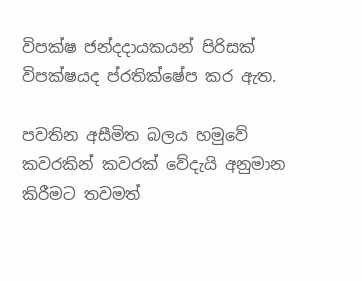විපක්ෂ ජන්දදායකයන් පිරිසක් විපක්ෂයද ප්රතික්ෂේප කර ඇත.

පවතින අසීමිත බලය හමුවේ කවරකින් කවරක් වේදැයි අනුමාන කිරීමට තවමත්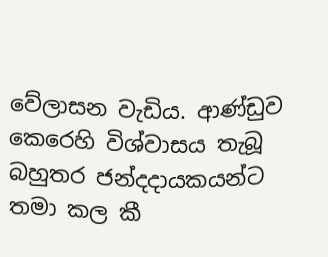වේලාසන වැඩිය. ආණ්ඩුව කෙරෙහි විශ්වාසය තැබූ බහුතර ජන්දදායකයන්ට තමා කල කී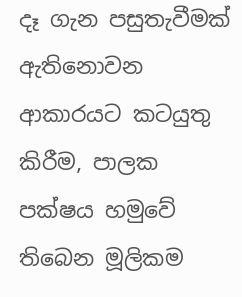දෑ ගැන පසුතැවීමක් ඇතිනොවන ආකාරයට කටයුතු කිරීම, පාලක පක්ෂය හමුවේ තිබෙන මූලිකම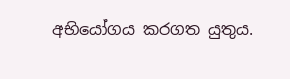අභියෝගය කරගත යුතුය.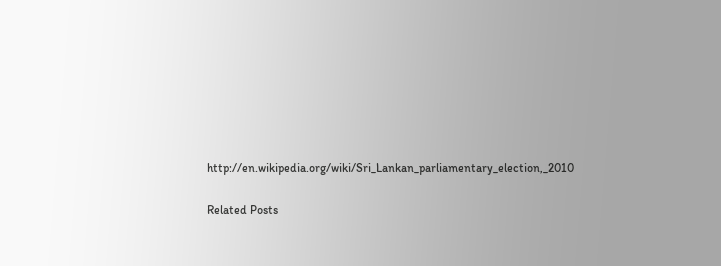http://en.wikipedia.org/wiki/Sri_Lankan_parliamentary_election,_2010

Related Posts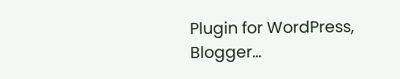Plugin for WordPress, Blogger...